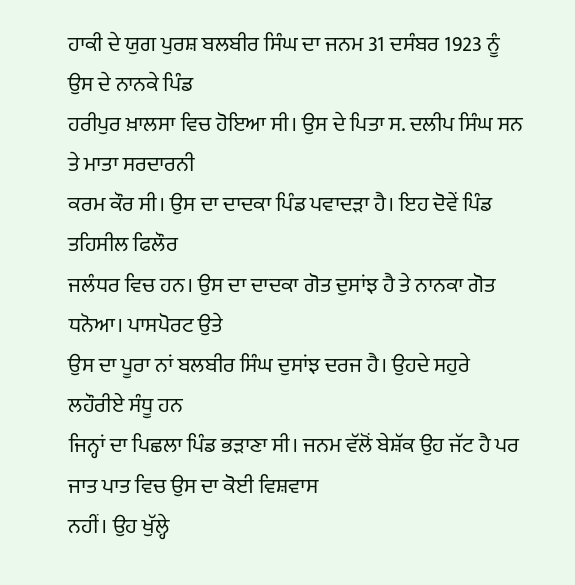ਹਾਕੀ ਦੇ ਯੁਗ ਪੁਰਸ਼ ਬਲਬੀਰ ਸਿੰਘ ਦਾ ਜਨਮ 31 ਦਸੰਬਰ 1923 ਨੂੰ ਉਸ ਦੇ ਨਾਨਕੇ ਪਿੰਡ
ਹਰੀਪੁਰ ਖ਼ਾਲਸਾ ਵਿਚ ਹੋਇਆ ਸੀ। ਉਸ ਦੇ ਪਿਤਾ ਸ. ਦਲੀਪ ਸਿੰਘ ਸਨ ਤੇ ਮਾਤਾ ਸਰਦਾਰਨੀ
ਕਰਮ ਕੌਰ ਸੀ। ਉਸ ਦਾ ਦਾਦਕਾ ਪਿੰਡ ਪਵਾਦੜਾ ਹੈ। ਇਹ ਦੋਵੇਂ ਪਿੰਡ ਤਹਿਸੀਲ ਫਿਲੌਰ
ਜਲੰਧਰ ਵਿਚ ਹਨ। ਉਸ ਦਾ ਦਾਦਕਾ ਗੋਤ ਦੁਸਾਂਝ ਹੈ ਤੇ ਨਾਨਕਾ ਗੋਤ ਧਨੋਆ। ਪਾਸਪੋਰਟ ਉਤੇ
ਉਸ ਦਾ ਪੂਰਾ ਨਾਂ ਬਲਬੀਰ ਸਿੰਘ ਦੁਸਾਂਝ ਦਰਜ ਹੈ। ਉਹਦੇ ਸਹੁਰੇ ਲਹੌਰੀਏ ਸੰਧੂ ਹਨ
ਜਿਨ੍ਹਾਂ ਦਾ ਪਿਛਲਾ ਪਿੰਡ ਭੜਾਣਾ ਸੀ। ਜਨਮ ਵੱਲੋਂ ਬੇਸ਼ੱਕ ਉਹ ਜੱਟ ਹੈ ਪਰ
ਜਾਤ ਪਾਤ ਵਿਚ ਉਸ ਦਾ ਕੋਈ ਵਿਸ਼ਵਾਸ
ਨਹੀਂ। ਉਹ ਖੁੱਲ੍ਹੇ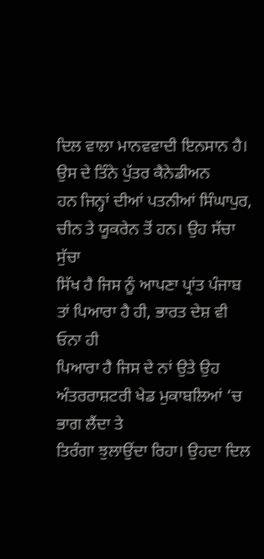ਦਿਲ ਵਾਲਾ ਮਾਨਵਵਾਦੀ ਇਨਸਾਨ ਹੈ। ਉਸ ਦੇ ਤਿੰਨੇ ਪੁੱਤਰ ਕੈਨੇਡੀਅਨ
ਹਨ ਜਿਨ੍ਹਾਂ ਦੀਆਂ ਪਤਨੀਆਂ ਸਿੰਘਾਪੁਰ, ਚੀਨ ਤੇ ਯੂਕਰੇਨ ਤੋਂ ਹਨ। ਉਹ ਸੱਚਾ ਸੁੱਚਾ
ਸਿੱਖ ਹੈ ਜਿਸ ਨੂੰ ਆਪਣਾ ਪ੍ਰਾਂਤ ਪੰਜਾਬ ਤਾਂ ਪਿਆਰਾ ਹੈ ਹੀ, ਭਾਰਤ ਦੇਸ਼ ਵੀ ਓਨਾ ਹੀ
ਪਿਆਰਾ ਹੈ ਜਿਸ ਦੇ ਨਾਂ ਉਤੇ ਉਹ ਅੰਤਰਰਾਸ਼ਟਰੀ ਖੇਡ ਮੁਕਾਬਲਿਆਂ ‘ਚ ਭਾਗ ਲੈਂਦਾ ਤੇ
ਤਿਰੰਗਾ ਝੁਲਾਉਂਦਾ ਰਿਹਾ। ਉਹਦਾ ਦਿਲ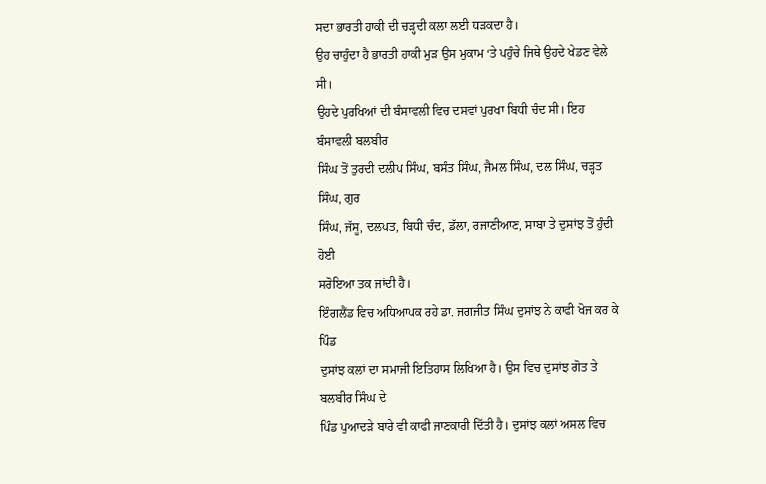ਸਦਾ ਭਾਰਤੀ ਹਾਕੀ ਦੀ ਚੜ੍ਹਦੀ ਕਲਾ ਲਈ ਧੜਕਦਾ ਹੈ।
ਉਹ ਚਾਹੁੰਦਾ ਹੈ ਭਾਰਤੀ ਹਾਕੀ ਮੁੜ ਉਸ ਮੁਕਾਮ ‘ਤੇ ਪਹੁੰਚੇ ਜਿਥੇ ਉਹਦੇ ਖੇਡਣ ਵੇਲੇ ਸੀ।
ਉਹਦੇ ਪੁਰਖਿਆਂ ਦੀ ਬੰਸਾਵਲੀ ਵਿਚ ਦਸਵਾਂ ਪੁਰਖਾ ਬਿਧੀ ਚੰਦ ਸੀ। ਇਹ ਬੰਸਾਵਲੀ ਬਲਬੀਰ
ਸਿੰਘ ਤੋਂ ਤੁਰਦੀ ਦਲੀਪ ਸਿੰਘ, ਬਸੰਤ ਸਿੰਘ, ਜੈਮਲ ਸਿੰਘ, ਦਲ ਸਿੰਘ, ਚੜ੍ਹਤ ਸਿੰਘ, ਗੁਰ
ਸਿੰਘ, ਜੱਸੂ, ਦਲਪਤ, ਬਿਧੀ ਚੰਦ, ਡੱਲਾ, ਰਜਾਣੀਆਣ, ਸਾਬਾ ਤੇ ਦੁਸਾਂਝ ਤੋਂ ਹੁੰਦੀ ਹੋਈ
ਸਰੋਇਆ ਤਕ ਜਾਂਦੀ ਹੈ।
ਇੰਗਲੈਂਡ ਵਿਚ ਅਧਿਆਪਕ ਰਹੇ ਡਾ. ਜਗਜੀਤ ਸਿੰਘ ਦੁਸਾਂਝ ਨੇ ਕਾਫੀ ਖੋਜ ਕਰ ਕੇ ਪਿੰਡ
ਦੁਸਾਂਝ ਕਲਾਂ ਦਾ ਸਮਾਜੀ ਇਤਿਹਾਸ ਲਿਖਿਆ ਹੈ। ਉਸ ਵਿਚ ਦੁਸਾਂਝ ਗੋਤ ਤੇ ਬਲਬੀਰ ਸਿੰਘ ਦੇ
ਪਿੰਡ ਪੁਆਦੜੇ ਬਾਰੇ ਵੀ ਕਾਫੀ ਜਾਣਕਾਰੀ ਦਿੱਤੀ ਹੈ। ਦੁਸਾਂਝ ਕਲਾਂ ਅਸਲ ਵਿਚ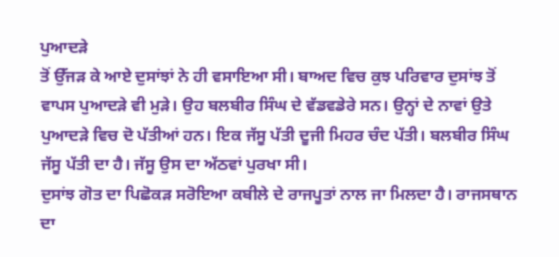ਪੁਆਦੜੇ
ਤੋਂ ਉੱਜੜ ਕੇ ਆਏ ਦੁਸਾਂਝਾਂ ਨੇ ਹੀ ਵਸਾਇਆ ਸੀ। ਬਾਅਦ ਵਿਚ ਕੁਝ ਪਰਿਵਾਰ ਦੁਸਾਂਝ ਤੋਂ
ਵਾਪਸ ਪੁਆਦੜੇ ਵੀ ਮੁੜੇ। ਉਹ ਬਲਬੀਰ ਸਿੰਘ ਦੇ ਵੱਡਵਡੇਰੇ ਸਨ। ਉਨ੍ਹਾਂ ਦੇ ਨਾਵਾਂ ਉਤੇ
ਪੁਆਦੜੇ ਵਿਚ ਦੋ ਪੱਤੀਆਂ ਹਨ। ਇਕ ਜੱਸੂ ਪੱਤੀ ਦੂਜੀ ਮਿਹਰ ਚੰਦ ਪੱਤੀ। ਬਲਬੀਰ ਸਿੰਘ
ਜੱਸੂ ਪੱਤੀ ਦਾ ਹੈ। ਜੱਸੂ ਉਸ ਦਾ ਅੱਠਵਾਂ ਪੁਰਖਾ ਸੀ।
ਦੁਸਾਂਝ ਗੋਤ ਦਾ ਪਿਛੋਕੜ ਸਰੋਇਆ ਕਬੀਲੇ ਦੇ ਰਾਜਪੂਤਾਂ ਨਾਲ ਜਾ ਮਿਲਦਾ ਹੈ। ਰਾਜਸਥਾਨ ਦਾ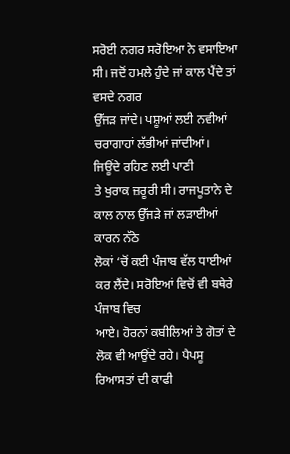ਸਰੋਈ ਨਗਰ ਸਰੋਇਆ ਨੇ ਵਸਾਇਆ ਸੀ। ਜਦੋਂ ਹਮਲੇ ਹੁੰਦੇ ਜਾਂ ਕਾਲ ਪੈਂਦੇ ਤਾਂ ਵਸਦੇ ਨਗਰ
ਉੱਜੜ ਜਾਂਦੇ। ਪਸ਼ੂਆਂ ਲਈ ਨਵੀਆਂ ਚਰਾਗਾਹਾਂ ਲੱਭੀਆਂ ਜਾਂਦੀਆਂ। ਜਿਊਂਦੇ ਰਹਿਣ ਲਈ ਪਾਣੀ
ਤੇ ਖੁਰਾਕ ਜ਼ਰੂਰੀ ਸੀ। ਰਾਜਪੂਤਾਨੇ ਦੇ ਕਾਲ ਨਾਲ ਉੱਜੜੇ ਜਾਂ ਲੜਾਈਆਂ ਕਾਰਨ ਨੱਠੇ
ਲੋਕਾਂ ‘ਚੋਂ ਕਈ ਪੰਜਾਬ ਵੱਲ ਧਾਈਆਂ ਕਰ ਲੈਂਦੇ। ਸਰੋਇਆਂ ਵਿਚੋਂ ਵੀ ਬਥੇਰੇ ਪੰਜਾਬ ਵਿਚ
ਆਏ। ਹੋਰਨਾਂ ਕਬੀਲਿਆਂ ਤੇ ਗੋਤਾਂ ਦੇ ਲੋਕ ਵੀ ਆਉਂਦੇ ਰਹੇ। ਪੈਪਸੂ ਰਿਆਸਤਾਂ ਦੀ ਕਾਫੀ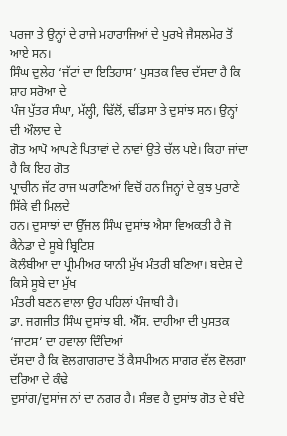ਪਰਜਾ ਤੇ ਉਨ੍ਹਾਂ ਦੇ ਰਾਜੇ ਮਹਾਰਾਜਿਆਂ ਦੇ ਪੁਰਖੇ ਜੈਸਲਮੇਰ ਤੋਂ ਆਏ ਸਨ।
ਸਿੰਘ ਦੁਲੇਹ ‘ਜੱਟਾਂ ਦਾ ਇਤਿਹਾਸ’ ਪੁਸਤਕ ਵਿਚ ਦੱਸਦਾ ਹੈ ਕਿ ਸ਼ਾਹ ਸਰੋਆ ਦੇ
ਪੰਜ ਪੁੱਤਰ ਸੰਘਾ, ਮੱਲ੍ਹੀ, ਢਿੱਲੋਂ, ਢੀਂਡਸਾ ਤੇ ਦੁਸਾਂਝ ਸਨ। ਉਨ੍ਹਾਂ ਦੀ ਔਲਾਦ ਦੇ
ਗੋਤ ਆਪੋ ਆਪਣੇ ਪਿਤਾਵਾਂ ਦੇ ਨਾਵਾਂ ਉਤੇ ਚੱਲ ਪਏ। ਕਿਹਾ ਜਾਂਦਾ ਹੈ ਕਿ ਇਹ ਗੋਤ
ਪ੍ਰਾਚੀਨ ਜੱਟ ਰਾਜ ਘਰਾਣਿਆਂ ਵਿਚੋਂ ਹਨ ਜਿਨ੍ਹਾਂ ਦੇ ਕੁਝ ਪੁਰਾਣੇ ਸਿੱਕੇ ਵੀ ਮਿਲਦੇ
ਹਨ। ਦੁਸਾਝਾਂ ਦਾ ਉੱਜਲ ਸਿੰਘ ਦੁਸਾਂਝ ਐਸਾ ਵਿਅਕਤੀ ਹੈ ਜੋ ਕੈਨੇਡਾ ਦੇ ਸੂਬੇ ਬ੍ਰਿਟਿਸ਼
ਕੋਲੰਬੀਆ ਦਾ ਪ੍ਰੀਮੀਅਰ ਯਾਨੀ ਮੁੱਖ ਮੰਤਰੀ ਬਣਿਆ। ਬਦੇਸ਼ ਦੇ ਕਿਸੇ ਸੂਬੇ ਦਾ ਮੁੱਖ
ਮੰਤਰੀ ਬਣਨ ਵਾਲਾ ਉਹ ਪਹਿਲਾਂ ਪੰਜਾਬੀ ਹੈ।
ਡਾ. ਜਗਜੀਤ ਸਿੰਘ ਦੁਸਾਂਝ ਬੀ. ਐੱਸ. ਦਾਹੀਆ ਦੀ ਪੁਸਤਕ ‘ਜਾਟਸ’ ਦਾ ਹਵਾਲਾ ਦਿੰਦਿਆਂ
ਦੱਸਦਾ ਹੈ ਕਿ ਵੋਲਗਾਗਰਾਦ ਤੋਂ ਕੈਸਪੀਅਨ ਸਾਗਰ ਵੱਲ ਵੋਲਗਾ ਦਰਿਆ ਦੇ ਕੰਢੇ
ਦੁਸਾਂਗ/ਦੁਸਾਂਜ ਨਾਂ ਦਾ ਨਗਰ ਹੈ। ਸੰਭਵ ਹੈ ਦੁਸਾਂਝ ਗੋਤ ਦੇ ਬੰਦੇ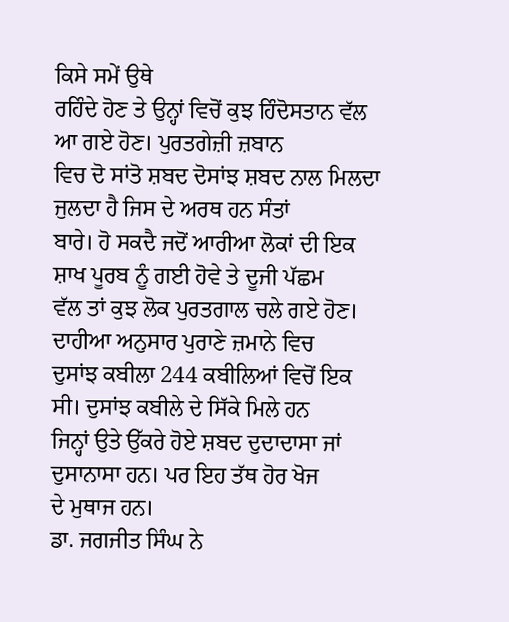ਕਿਸੇ ਸਮੇਂ ਉਥੇ
ਰਹਿੰਦੇ ਹੋਣ ਤੇ ਉਨ੍ਹਾਂ ਵਿਚੋਂ ਕੁਝ ਹਿੰਦੋਸਤਾਨ ਵੱਲ ਆ ਗਏ ਹੋਣ। ਪੁਰਤਗੇਜ਼ੀ ਜ਼ਬਾਨ
ਵਿਚ ਦੋ ਸਾਂਤੋ ਸ਼ਬਦ ਦੋਸਾਂਝ ਸ਼ਬਦ ਨਾਲ ਮਿਲਦਾ ਜੁਲਦਾ ਹੈ ਜਿਸ ਦੇ ਅਰਥ ਹਨ ਸੰਤਾਂ
ਬਾਰੇ। ਹੋ ਸਕਦੈ ਜਦੋਂ ਆਰੀਆ ਲੋਕਾਂ ਦੀ ਇਕ ਸ਼ਾਖ ਪੂਰਬ ਨੂੰ ਗਈ ਹੋਵੇ ਤੇ ਦੂਜੀ ਪੱਛਮ
ਵੱਲ ਤਾਂ ਕੁਝ ਲੋਕ ਪੁਰਤਗਾਲ ਚਲੇ ਗਏ ਹੋਣ। ਦਾਹੀਆ ਅਨੁਸਾਰ ਪੁਰਾਣੇ ਜ਼ਮਾਨੇ ਵਿਚ
ਦੁਸਾਂਝ ਕਬੀਲਾ 244 ਕਬੀਲਿਆਂ ਵਿਚੋਂ ਇਕ ਸੀ। ਦੁਸਾਂਝ ਕਬੀਲੇ ਦੇ ਸਿੱਕੇ ਮਿਲੇ ਹਨ
ਜਿਨ੍ਹਾਂ ਉਤੇ ਉੱਕਰੇ ਹੋਏ ਸ਼ਬਦ ਦੁਦਾਦਾਸਾ ਜਾਂ ਦੁਸਾਨਾਸਾ ਹਨ। ਪਰ ਇਹ ਤੱਥ ਹੋਰ ਖੋਜ
ਦੇ ਮੁਥਾਜ ਹਨ।
ਡਾ. ਜਗਜੀਤ ਸਿੰਘ ਨੇ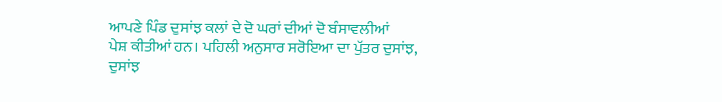ਆਪਣੇ ਪਿੰਡ ਦੁਸਾਂਝ ਕਲਾਂ ਦੇ ਦੋ ਘਰਾਂ ਦੀਆਂ ਦੋ ਬੰਸਾਵਲੀਆਂ
ਪੇਸ਼ ਕੀਤੀਆਂ ਹਨ। ਪਹਿਲੀ ਅਨੁਸਾਰ ਸਰੋਇਆ ਦਾ ਪੁੱਤਰ ਦੁਸਾਂਝ, ਦੁਸਾਂਝ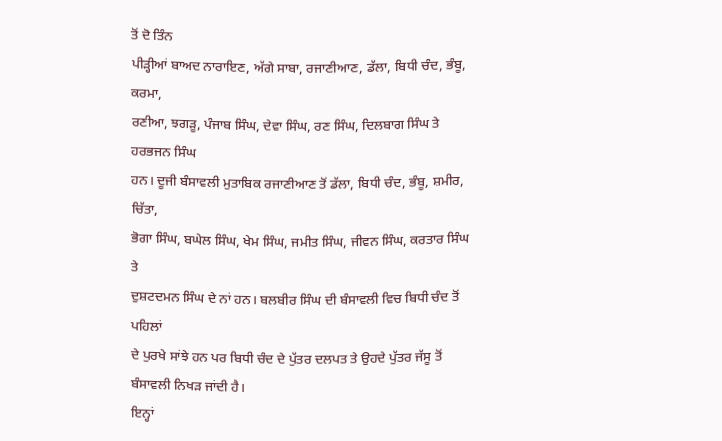ਤੋਂ ਦੋ ਤਿੰਨ
ਪੀੜ੍ਹੀਆਂ ਬਾਅਦ ਨਾਰਾਇਣ, ਅੱਗੇ ਸਾਬਾ, ਰਜਾਣੀਆਣ, ਡੱਲਾ, ਬਿਧੀ ਚੰਦ, ਭੰਬੂ, ਕਰਮਾ,
ਰਣੀਆ, ਝਗੜੂ, ਪੰਜਾਬ ਸਿੰਘ, ਦੇਵਾ ਸਿੰਘ, ਰਣ ਸਿੰਘ, ਦਿਲਬਾਗ ਸਿੰਘ ਤੇ ਹਰਭਜਨ ਸਿੰਘ
ਹਨ। ਦੂਜੀ ਬੰਸਾਵਲੀ ਮੁਤਾਬਿਕ ਰਜਾਣੀਆਣ ਤੋਂ ਡੱਲਾ, ਬਿਧੀ ਚੰਦ, ਭੰਬੂ, ਸ਼ਮੀਰ, ਚਿੱਤਾ,
ਭੋਗਾ ਸਿੰਘ, ਬਘੇਲ ਸਿੰਘ, ਖੇਮ ਸਿੰਘ, ਜਮੀਤ ਸਿੰਘ, ਜੀਵਨ ਸਿੰਘ, ਕਰਤਾਰ ਸਿੰਘ ਤੇ
ਦੁਸ਼ਟਦਮਨ ਸਿੰਘ ਦੇ ਨਾਂ ਹਨ। ਬਲਬੀਰ ਸਿੰਘ ਦੀ ਬੰਸਾਵਲੀ ਵਿਚ ਬਿਧੀ ਚੰਦ ਤੋਂ ਪਹਿਲਾਂ
ਦੇ ਪੁਰਖੇ ਸਾਂਝੇ ਹਨ ਪਰ ਬਿਧੀ ਚੰਦ ਦੇ ਪੁੱਤਰ ਦਲਪਤ ਤੇ ਉਹਦੇ ਪੁੱਤਰ ਜੱਸੂ ਤੋਂ
ਬੰਸਾਵਲੀ ਨਿਖੜ ਜਾਂਦੀ ਹੈ।
ਇਨ੍ਹਾਂ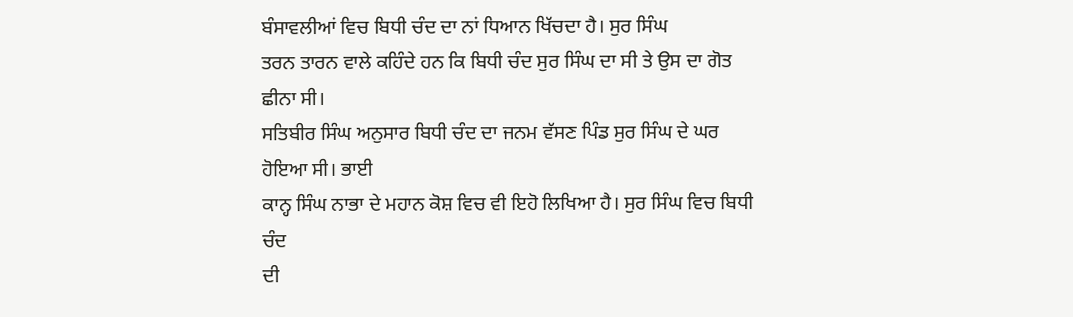ਬੰਸਾਵਲੀਆਂ ਵਿਚ ਬਿਧੀ ਚੰਦ ਦਾ ਨਾਂ ਧਿਆਨ ਖਿੱਚਦਾ ਹੈ। ਸੁਰ ਸਿੰਘ
ਤਰਨ ਤਾਰਨ ਵਾਲੇ ਕਹਿੰਦੇ ਹਨ ਕਿ ਬਿਧੀ ਚੰਦ ਸੁਰ ਸਿੰਘ ਦਾ ਸੀ ਤੇ ਉਸ ਦਾ ਗੋਤ ਛੀਨਾ ਸੀ।
ਸਤਿਬੀਰ ਸਿੰਘ ਅਨੁਸਾਰ ਬਿਧੀ ਚੰਦ ਦਾ ਜਨਮ ਵੱਸਣ ਪਿੰਡ ਸੁਰ ਸਿੰਘ ਦੇ ਘਰ ਹੋਇਆ ਸੀ। ਭਾਈ
ਕਾਨ੍ਹ ਸਿੰਘ ਨਾਭਾ ਦੇ ਮਹਾਨ ਕੋਸ਼ ਵਿਚ ਵੀ ਇਹੋ ਲਿਖਿਆ ਹੈ। ਸੁਰ ਸਿੰਘ ਵਿਚ ਬਿਧੀ ਚੰਦ
ਦੀ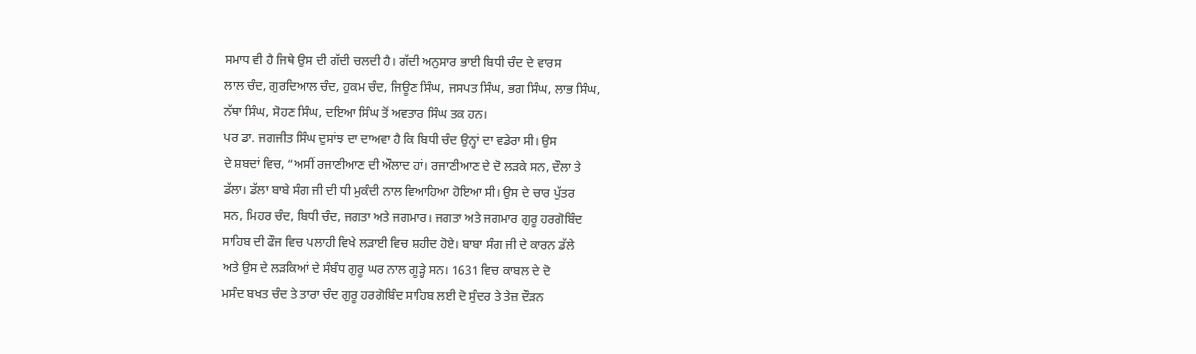ਸਮਾਧ ਵੀ ਹੈ ਜਿਥੇ ਉਸ ਦੀ ਗੱਦੀ ਚਲਦੀ ਹੈ। ਗੱਦੀ ਅਨੁਸਾਰ ਭਾਈ ਬਿਧੀ ਚੰਦ ਦੇ ਵਾਰਸ
ਲਾਲ ਚੰਦ, ਗੁਰਦਿਆਲ ਚੰਦ, ਹੁਕਮ ਚੰਦ, ਜਿਊਣ ਸਿੰਘ, ਜਸਪਤ ਸਿੰਘ, ਭਗ ਸਿੰਘ, ਲਾਭ ਸਿੰਘ,
ਨੱਥਾ ਸਿੰਘ, ਸੋਹਣ ਸਿੰਘ, ਦਇਆ ਸਿੰਘ ਤੋਂ ਅਵਤਾਰ ਸਿੰਘ ਤਕ ਹਨ।
ਪਰ ਡਾ. ਜਗਜੀਤ ਸਿੰਘ ਦੁਸਾਂਝ ਦਾ ਦਾਅਵਾ ਹੈ ਕਿ ਬਿਧੀ ਚੰਦ ਉਨ੍ਹਾਂ ਦਾ ਵਡੇਰਾ ਸੀ। ਉਸ
ਦੇ ਸ਼ਬਦਾਂ ਵਿਚ, “ਅਸੀਂ ਰਜਾਣੀਆਣ ਦੀ ਔਲਾਦ ਹਾਂ। ਰਜਾਣੀਆਣ ਦੇ ਦੋ ਲੜਕੇ ਸਨ, ਦੌਲਾ ਤੇ
ਡੱਲਾ। ਡੱਲਾ ਬਾਬੇ ਸੰਗ ਜੀ ਦੀ ਧੀ ਮੁਕੰਦੀ ਨਾਲ ਵਿਆਹਿਆ ਹੋਇਆ ਸੀ। ਉਸ ਦੇ ਚਾਰ ਪੁੱਤਰ
ਸਨ, ਮਿਹਰ ਚੰਦ, ਬਿਧੀ ਚੰਦ, ਜਗਤਾ ਅਤੇ ਜਗਮਾਰ। ਜਗਤਾ ਅਤੇ ਜਗਮਾਰ ਗੁਰੂ ਹਰਗੋਬਿੰਦ
ਸਾਹਿਬ ਦੀ ਫੌਜ ਵਿਚ ਪਲਾਹੀ ਵਿਖੇ ਲੜਾਈ ਵਿਚ ਸ਼ਹੀਦ ਹੋਏ। ਬਾਬਾ ਸੰਗ ਜੀ ਦੇ ਕਾਰਨ ਡੱਲੇ
ਅਤੇ ਉਸ ਦੇ ਲੜਕਿਆਂ ਦੇ ਸੰਬੰਧ ਗੁਰੂ ਘਰ ਨਾਲ ਗੂੜ੍ਹੇ ਸਨ। 1631 ਵਿਚ ਕਾਬਲ ਦੇ ਦੋ
ਮਸੰਦ ਬਖਤ ਚੰਦ ਤੇ ਤਾਰਾ ਚੰਦ ਗੁਰੂ ਹਰਗੋਬਿੰਦ ਸਾਹਿਬ ਲਈ ਦੋ ਸੁੰਦਰ ਤੇ ਤੇਜ਼ ਦੌੜਨ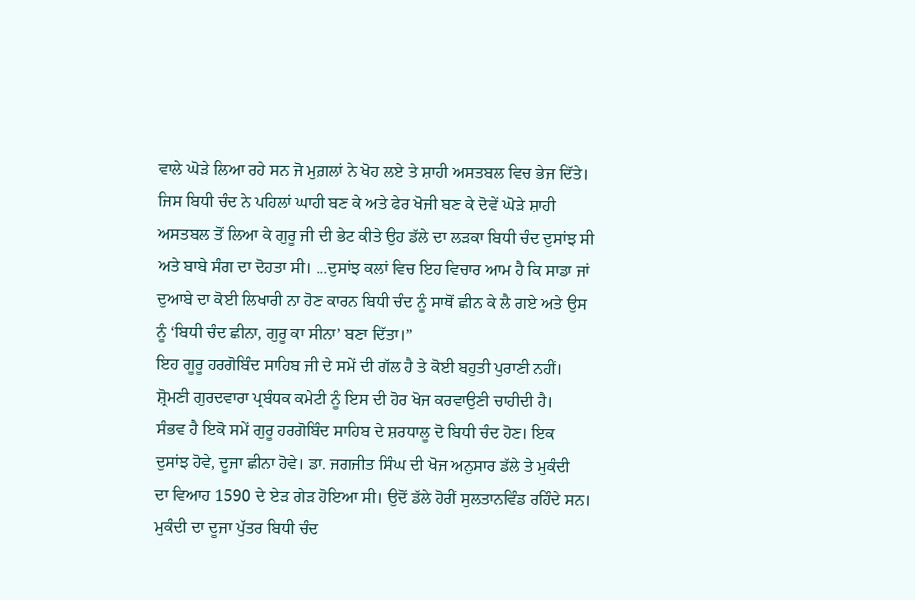ਵਾਲੇ ਘੋੜੇ ਲਿਆ ਰਹੇ ਸਨ ਜੋ ਮੁਗ਼ਲਾਂ ਨੇ ਖੋਹ ਲਏ ਤੇ ਸ਼ਾਹੀ ਅਸਤਬਲ ਵਿਚ ਭੇਜ ਦਿੱਤੇ।
ਜਿਸ ਬਿਧੀ ਚੰਦ ਨੇ ਪਹਿਲਾਂ ਘਾਹੀ ਬਣ ਕੇ ਅਤੇ ਫੇਰ ਖੋਜੀ ਬਣ ਕੇ ਦੋਵੇਂ ਘੋੜੇ ਸ਼ਾਹੀ
ਅਸਤਬਲ ਤੋਂ ਲਿਆ ਕੇ ਗੁਰੂ ਜੀ ਦੀ ਭੇਟ ਕੀਤੇ ਉਹ ਡੱਲੇ ਦਾ ਲੜਕਾ ਬਿਧੀ ਚੰਦ ਦੁਸਾਂਝ ਸੀ
ਅਤੇ ਬਾਬੇ ਸੰਗ ਦਾ ਦੋਹਤਾ ਸੀ। ...ਦੁਸਾਂਝ ਕਲਾਂ ਵਿਚ ਇਹ ਵਿਚਾਰ ਆਮ ਹੈ ਕਿ ਸਾਡਾ ਜਾਂ
ਦੁਆਬੇ ਦਾ ਕੋਈ ਲਿਖਾਰੀ ਨਾ ਹੋਣ ਕਾਰਨ ਬਿਧੀ ਚੰਦ ਨੂੰ ਸਾਥੋਂ ਛੀਨ ਕੇ ਲੈ ਗਏ ਅਤੇ ਉਸ
ਨੂੰ ‘ਬਿਧੀ ਚੰਦ ਛੀਨਾ, ਗੁਰੂ ਕਾ ਸੀਨਾ’ ਬਣਾ ਦਿੱਤਾ।”
ਇਹ ਗੂਰੂ ਹਰਗੋਬਿੰਦ ਸਾਹਿਬ ਜੀ ਦੇ ਸਮੇਂ ਦੀ ਗੱਲ ਹੈ ਤੇ ਕੋਈ ਬਹੁਤੀ ਪੁਰਾਣੀ ਨਹੀਂ।
ਸ਼੍ਰੋਮਣੀ ਗੁਰਦਵਾਰਾ ਪ੍ਰਬੰਧਕ ਕਮੇਟੀ ਨੂੰ ਇਸ ਦੀ ਹੋਰ ਖੋਜ ਕਰਵਾਉਣੀ ਚਾਹੀਦੀ ਹੈ।
ਸੰਭਵ ਹੈ ਇਕੋ ਸਮੇਂ ਗੁਰੂ ਹਰਗੋਬਿੰਦ ਸਾਹਿਬ ਦੇ ਸ਼ਰਧਾਲੂ ਦੋ ਬਿਧੀ ਚੰਦ ਹੋਣ। ਇਕ
ਦੁਸਾਂਝ ਹੋਵੇ, ਦੂਜਾ ਛੀਨਾ ਹੋਵੇ। ਡਾ. ਜਗਜੀਤ ਸਿੰਘ ਦੀ ਖੋਜ ਅਨੁਸਾਰ ਡੱਲੇ ਤੇ ਮੁਕੰਦੀ
ਦਾ ਵਿਆਹ 1590 ਦੇ ਏੜ ਗੇੜ ਹੋਇਆ ਸੀ। ਉਦੋਂ ਡੱਲੇ ਹੋਰੀਂ ਸੁਲਤਾਨਵਿੰਡ ਰਹਿੰਦੇ ਸਨ।
ਮੁਕੰਦੀ ਦਾ ਦੂਜਾ ਪੁੱਤਰ ਬਿਧੀ ਚੰਦ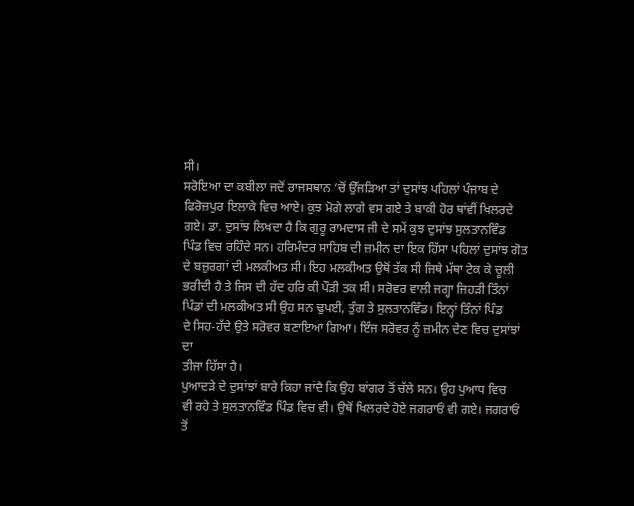ਸੀ।
ਸਰੋਇਆ ਦਾ ਕਬੀਲਾ ਜਦੋਂ ਰਾਜਸਥਾਨ ‘ਚੋਂ ਉੱਜੜਿਆ ਤਾਂ ਦੁਸਾਂਝ ਪਹਿਲਾਂ ਪੰਜਾਬ ਦੇ
ਫਿਰੋਜ਼ਪੁਰ ਇਲਾਕੇ ਵਿਚ ਆਏ। ਕੁਝ ਮੋਗੇ ਲਾਗੇ ਵਸ ਗਏ ਤੇ ਬਾਕੀ ਹੋਰ ਥਾਂਵੀਂ ਖਿਲਰਦੇ
ਗਏ। ਡਾ. ਦੁਸਾਂਝ ਲਿਖਦਾ ਹੈ ਕਿ ਗੁਰੂ ਰਾਮਦਾਸ ਜੀ ਦੇ ਸਮੇਂ ਕੁਝ ਦੁਸਾਂਝ ਸੁਲਤਾਨਵਿੰਡ
ਪਿੰਡ ਵਿਚ ਰਹਿੰਦੇ ਸਨ। ਹਰਿਮੰਦਰ ਸਾਹਿਬ ਦੀ ਜ਼ਮੀਨ ਦਾ ਇਕ ਹਿੱਸਾ ਪਹਿਲਾਂ ਦੁਸਾਂਝ ਗੋਤ
ਦੇ ਬਜ਼ੁਰਗਾਂ ਦੀ ਮਲਕੀਅਤ ਸੀ। ਇਹ ਮਲਕੀਅਤ ਉਥੋਂ ਤੱਕ ਸੀ ਜਿਥੇ ਮੱਥਾ ਟੇਕ ਕੇ ਚੂਲੀ
ਭਰੀਦੀ ਹੈ ਤੇ ਜਿਸ ਦੀ ਹੱਦ ਹਰਿ ਕੀ ਪੌੜੀ ਤਕ ਸੀ। ਸਰੋਵਰ ਵਾਲੀ ਜਗ੍ਹਾ ਜਿਹੜੀ ਤਿੰਨਾਂ
ਪਿੰਡਾਂ ਦੀ ਮਲਕੀਅਤ ਸੀ ਉਹ ਸਨ ਢੁਪਈ, ਤੁੰਗ ਤੇ ਸੁਲਤਾਨਵਿੰਡ। ਇਨ੍ਹਾਂ ਤਿੰਨਾਂ ਪਿੰਡ
ਦੇ ਸਿਹ-ਹੱਦੇ ਉਤੇ ਸਰੋਵਰ ਬਣਾਇਆ ਗਿਆ। ਇੰਜ ਸਰੋਵਰ ਨੂੰ ਜ਼ਮੀਨ ਦੇਣ ਵਿਚ ਦੁਸਾਂਝਾਂ ਦਾ
ਤੀਜਾ ਹਿੱਸਾ ਹੈ।
ਪੁਆਦੜੇ ਦੇ ਦੁਸਾਂਝਾਂ ਬਾਰੇ ਕਿਹਾ ਜਾਂਦੈ ਕਿ ਉਹ ਬਾਂਗਰ ਤੋਂ ਚੱਲੇ ਸਨ। ਉਹ ਪੁਆਧ ਵਿਚ
ਵੀ ਰਹੇ ਤੇ ਸੁਲਤਾਨਵਿੰਡ ਪਿੰਡ ਵਿਚ ਵੀ। ਉਥੋਂ ਖਿਲਰਦੇ ਹੋਏ ਜਗਰਾਓਂ ਵੀ ਗਏ। ਜਗਰਾਓਂ
ਤੋਂ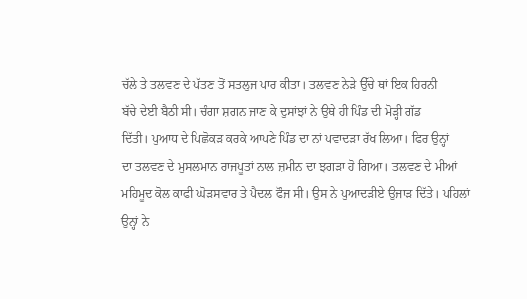ਚੱਲੇ ਤੇ ਤਲਵਣ ਦੇ ਪੱਤਣ ਤੋਂ ਸਤਲੁਜ ਪਾਰ ਕੀਤਾ। ਤਲਵਣ ਨੇੜੇ ਉੱਚੇ ਥਾਂ ਇਕ ਹਿਰਨੀ
ਬੱਚੇ ਦੇਈ ਬੈਠੀ ਸੀ। ਚੰਗਾ ਸ਼ਗਨ ਜਾਣ ਕੇ ਦੁਸਾਂਝਾਂ ਨੇ ਉਥੇ ਹੀ ਪਿੰਡ ਦੀ ਮੋੜ੍ਹੀ ਗੱਡ
ਦਿੱਤੀ। ਪੁਆਧ ਦੇ ਪਿਛੋਕੜ ਕਰਕੇ ਆਪਣੇ ਪਿੰਡ ਦਾ ਨਾਂ ਪਵਾਦੜਾ ਰੱਖ ਲਿਆ। ਫਿਰ ਉਨ੍ਹਾਂ
ਦਾ ਤਲਵਣ ਦੇ ਮੁਸਲਮਾਨ ਰਾਜਪੂਤਾਂ ਨਾਲ ਜ਼ਮੀਨ ਦਾ ਝਗੜਾ ਹੋ ਗਿਆ। ਤਲਵਣ ਦੇ ਮੀਆਂ
ਮਹਿਮੂਦ ਕੋਲ ਕਾਫੀ ਘੋੜਸਵਾਰ ਤੇ ਪੈਦਲ ਫੌਜ ਸੀ। ਉਸ ਨੇ ਪੁਆਦੜੀਏ ਉਜਾੜ ਦਿੱਤੇ। ਪਹਿਲਾਂ
ਉਨ੍ਹਾਂ ਨੇ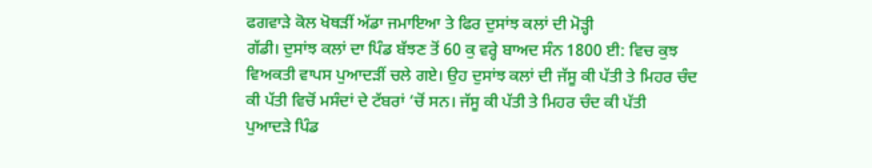ਫਗਵਾੜੇ ਕੋਲ ਖੋਥੜੀਂ ਅੱਡਾ ਜਮਾਇਆ ਤੇ ਫਿਰ ਦੁਸਾਂਝ ਕਲਾਂ ਦੀ ਮੋੜ੍ਹੀ
ਗੱਡੀ। ਦੁਸਾਂਝ ਕਲਾਂ ਦਾ ਪਿੰਡ ਬੱਝਣ ਤੋਂ 60 ਕੁ ਵਰ੍ਹੇ ਬਾਅਦ ਸੰਨ 1800 ਈ: ਵਿਚ ਕੁਝ
ਵਿਅਕਤੀ ਵਾਪਸ ਪੁਆਦੜੀਂ ਚਲੇ ਗਏ। ਉਹ ਦੁਸਾਂਝ ਕਲਾਂ ਦੀ ਜੱਸੂ ਕੀ ਪੱਤੀ ਤੇ ਮਿਹਰ ਚੰਦ
ਕੀ ਪੱਤੀ ਵਿਚੋਂ ਮਸੰਦਾਂ ਦੇ ਟੱਬਰਾਂ ‘ਚੋਂ ਸਨ। ਜੱਸੂ ਕੀ ਪੱਤੀ ਤੇ ਮਿਹਰ ਚੰਦ ਕੀ ਪੱਤੀ
ਪੁਆਦੜੇ ਪਿੰਡ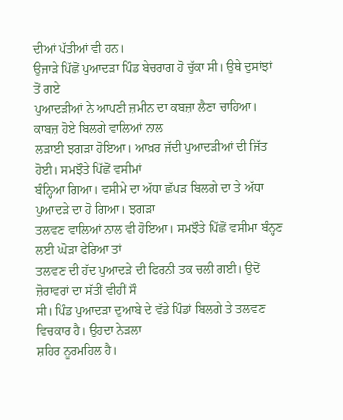ਦੀਆਂ ਪੱਤੀਆਂ ਵੀ ਹਨ।
ਉਜਾੜੇ ਪਿੱਛੋਂ ਪੁਆਦੜਾ ਪਿੰਡ ਬੇਚਰਾਗ ਹੋ ਚੁੱਕਾ ਸੀ। ਉਥੇ ਦੁਸਾਂਝਾਂ ਤੋਂ ਗਏ
ਪੁਆਦੜੀਆਂ ਨੇ ਆਪਣੀ ਜ਼ਮੀਨ ਦਾ ਕਬਜ਼ਾ ਲੈਣਾ ਚਾਹਿਆ। ਕਾਬਜ਼ ਹੋਏ ਬਿਲਗੇ ਵਾਲਿਆਂ ਨਾਲ
ਲੜਾਈ ਝਗੜਾ ਹੋਇਆ। ਆਖ਼ਰ ਜੱਦੀ ਪੁਆਦੜੀਆਂ ਦੀ ਜਿੱਤ ਹੋਈ। ਸਮਝੌਤੇ ਪਿੱਛੋਂ ਵਸੀਮਾਂ
ਬੰਨ੍ਹਿਆ ਗਿਆ। ਵਸੀਮੇ ਦਾ ਅੱਧਾ ਛੱਪੜ ਬਿਲਗੇ ਦਾ ਤੇ ਅੱਧਾ ਪੁਆਦੜੇ ਦਾ ਹੋ ਗਿਆ। ਝਗੜਾ
ਤਲਵਣ ਵਾਲਿਆਂ ਨਾਲ ਵੀ ਹੋਇਆ। ਸਮਝੌਤੇ ਪਿੱਛੋਂ ਵਸੀਮਾ ਬੰਨ੍ਹਣ ਲਈ ਘੋੜਾ ਫੇਰਿਆ ਤਾਂ
ਤਲਵਣ ਦੀ ਹੱਦ ਪੁਆਦੜੇ ਦੀ ਫਿਰਨੀ ਤਕ ਚਲੀ ਗਈ। ਉਦੋਂ ਜ਼ੋਰਾਵਰਾਂ ਦਾ ਸੱਤੀਂ ਵੀਹੀਂ ਸੌ
ਸੀ। ਪਿੰਡ ਪੁਆਦੜਾ ਦੁਆਬੇ ਦੇ ਵੱਡੇ ਪਿੰਡਾਂ ਬਿਲਗੇ ਤੇ ਤਲਵਣ ਵਿਚਕਾਰ ਹੈ। ਉਹਦਾ ਨੇੜਲਾ
ਸ਼ਹਿਰ ਨੂਰਮਹਿਲ ਹੈ।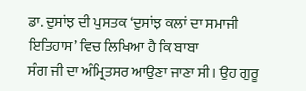ਡਾ. ਦੁਸਾਂਝ ਦੀ ਪੁਸਤਕ ‘ਦੁਸਾਂਝ ਕਲਾਂ ਦਾ ਸਮਾਜੀ ਇਤਿਹਾਸ’ ਵਿਚ ਲਿਖਿਆ ਹੈ ਕਿ ਬਾਬਾ
ਸੰਗ ਜੀ ਦਾ ਅੰਮ੍ਰਿਤਸਰ ਆਉਣਾ ਜਾਣਾ ਸੀ। ਉਹ ਗੁਰੂ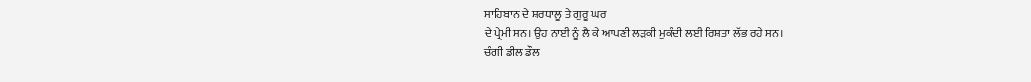ਸਾਹਿਬਾਨ ਦੇ ਸ਼ਰਧਾਲੂ ਤੇ ਗੁਰੂ ਘਰ
ਦੇ ਪ੍ਰੇਮੀ ਸਨ। ਉਹ ਨਾਈ ਨੂੰ ਲੈ ਕੇ ਆਪਣੀ ਲੜਕੀ ਮੁਕੰਦੀ ਲਈ ਰਿਸ਼ਤਾ ਲੱਭ ਰਹੇ ਸਨ।
ਚੰਗੀ ਡੀਲ ਡੌਲ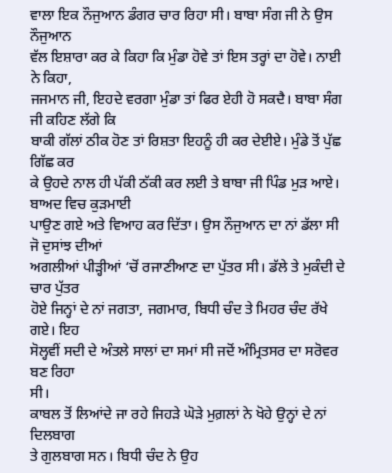ਵਾਲਾ ਇਕ ਨੌਜੁਆਨ ਡੰਗਰ ਚਾਰ ਰਿਹਾ ਸੀ। ਬਾਬਾ ਸੰਗ ਜੀ ਨੇ ਉਸ ਨੌਜੁਆਨ
ਵੱਲ ਇਸ਼ਾਰਾ ਕਰ ਕੇ ਕਿਹਾ ਕਿ ਮੁੰਡਾ ਹੋਵੇ ਤਾਂ ਇਸ ਤਰ੍ਹਾਂ ਦਾ ਹੋਵੇ। ਨਾਈ ਨੇ ਕਿਹਾ,
ਜਜਮਾਨ ਜੀ, ਇਹਦੇ ਵਰਗਾ ਮੁੰਡਾ ਤਾਂ ਫਿਰ ਏਹੀ ਹੋ ਸਕਦੈ। ਬਾਬਾ ਸੰਗ ਜੀ ਕਹਿਣ ਲੱਗੇ ਕਿ
ਬਾਕੀ ਗੱਲਾਂ ਠੀਕ ਹੋਣ ਤਾਂ ਰਿਸ਼ਤਾ ਇਹਨੂੰ ਹੀ ਕਰ ਦੇਈਏ। ਮੁੰਡੇ ਤੋਂ ਪੁੱਛ ਗਿੱਛ ਕਰ
ਕੇ ਉਹਦੇ ਨਾਲ ਹੀ ਪੱਕੀ ਠੱਕੀ ਕਰ ਲਈ ਤੇ ਬਾਬਾ ਜੀ ਪਿੰਡ ਮੁੜ ਆਏ। ਬਾਅਦ ਵਿਚ ਕੁੜਮਾਈ
ਪਾਉਣ ਗਏ ਅਤੇ ਵਿਆਹ ਕਰ ਦਿੱਤਾ। ਉਸ ਨੌਜੁਆਨ ਦਾ ਨਾਂ ਡੱਲਾ ਸੀ ਜੋ ਦੁਸਾਂਝ ਦੀਆਂ
ਅਗਲੀਆਂ ਪੀੜ੍ਹੀਆਂ ‘ਚੋਂ ਰਜਾਣੀਆਣ ਦਾ ਪੁੱਤਰ ਸੀ। ਡੱਲੇ ਤੇ ਮੁਕੰਦੀ ਦੇ ਚਾਰ ਪੁੱਤਰ
ਹੋਏ ਜਿਨ੍ਹਾਂ ਦੇ ਨਾਂ ਜਗਤਾ, ਜਗਮਾਰ, ਬਿਧੀ ਚੰਦ ਤੇ ਮਿਹਰ ਚੰਦ ਰੱਖੇ ਗਏ। ਇਹ
ਸੋਲ੍ਹਵੀਂ ਸਦੀ ਦੇ ਅੰਤਲੇ ਸਾਲਾਂ ਦਾ ਸਮਾਂ ਸੀ ਜਦੋਂ ਅੰਮ੍ਰਿਤਸਰ ਦਾ ਸਰੋਵਰ ਬਣ ਰਿਹਾ
ਸੀ।
ਕਾਬਲ ਤੋਂ ਲਿਆਂਦੇ ਜਾ ਰਹੇ ਜਿਹੜੇ ਘੋੜੇ ਮੁਗ਼ਲਾਂ ਨੇ ਖੋਹੇ ਉਨ੍ਹਾਂ ਦੇ ਨਾਂ ਦਿਲਬਾਗ
ਤੇ ਗੁਲਬਾਗ ਸਨ। ਬਿਧੀ ਚੰਦ ਨੇ ਉਹ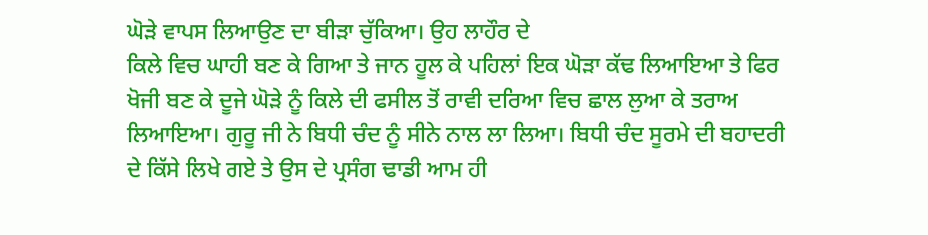ਘੋੜੇ ਵਾਪਸ ਲਿਆਉਣ ਦਾ ਬੀੜਾ ਚੁੱਕਿਆ। ਉਹ ਲਾਹੌਰ ਦੇ
ਕਿਲੇ ਵਿਚ ਘਾਹੀ ਬਣ ਕੇ ਗਿਆ ਤੇ ਜਾਨ ਹੂਲ ਕੇ ਪਹਿਲਾਂ ਇਕ ਘੋੜਾ ਕੱਢ ਲਿਆਇਆ ਤੇ ਫਿਰ
ਖੋਜੀ ਬਣ ਕੇ ਦੂਜੇ ਘੋੜੇ ਨੂੰ ਕਿਲੇ ਦੀ ਫਸੀਲ ਤੋਂ ਰਾਵੀ ਦਰਿਆ ਵਿਚ ਛਾਲ ਲੁਆ ਕੇ ਤਰਾਅ
ਲਿਆਇਆ। ਗੁਰੂ ਜੀ ਨੇ ਬਿਧੀ ਚੰਦ ਨੂੰ ਸੀਨੇ ਨਾਲ ਲਾ ਲਿਆ। ਬਿਧੀ ਚੰਦ ਸੂਰਮੇ ਦੀ ਬਹਾਦਰੀ
ਦੇ ਕਿੱਸੇ ਲਿਖੇ ਗਏ ਤੇ ਉਸ ਦੇ ਪ੍ਰਸੰਗ ਢਾਡੀ ਆਮ ਹੀ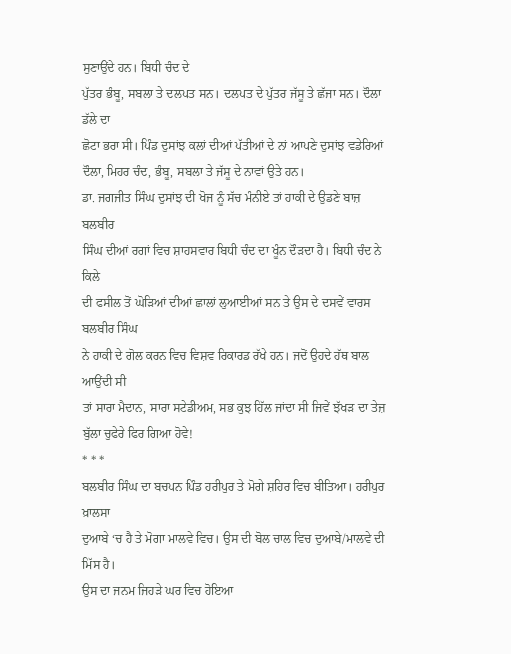ਸੁਣਾਉਂਦੇ ਹਨ। ਬਿਧੀ ਚੰਦ ਦੇ
ਪੁੱਤਰ ਭੰਬੂ, ਸਬਲਾ ਤੇ ਦਲਪਤ ਸਨ। ਦਲਪਤ ਦੇ ਪੁੱਤਰ ਜੱਸੂ ਤੇ ਛੱਜਾ ਸਨ। ਦੌਲਾ ਡੱਲੇ ਦਾ
ਛੋਟਾ ਭਰਾ ਸੀ। ਪਿੰਡ ਦੁਸਾਂਝ ਕਲਾਂ ਦੀਆਂ ਪੱਤੀਆਂ ਦੇ ਨਾਂ ਆਪਣੇ ਦੁਸਾਂਝ ਵਡੇਰਿਆਂ
ਦੌਲਾ, ਮਿਹਰ ਚੰਦ, ਭੰਬੂ, ਸਬਲਾ ਤੇ ਜੱਸੂ ਦੇ ਨਾਵਾਂ ਉਤੇ ਹਨ।
ਡਾ. ਜਗਜੀਤ ਸਿੰਘ ਦੁਸਾਂਝ ਦੀ ਖੋਜ ਨੂੰ ਸੱਚ ਮੰਨੀਏ ਤਾਂ ਹਾਕੀ ਦੇ ਉਡਣੇ ਬਾਜ਼ ਬਲਬੀਰ
ਸਿੰਘ ਦੀਆਂ ਰਗਾਂ ਵਿਚ ਸ਼ਾਹਸਵਾਰ ਬਿਧੀ ਚੰਦ ਦਾ ਖੂੰਨ ਦੌੜਦਾ ਹੈ। ਬਿਧੀ ਚੰਦ ਨੇ ਕਿਲੇ
ਦੀ ਫਸੀਲ ਤੋਂ ਘੋੜਿਆਂ ਦੀਆਂ ਛਾਲਾਂ ਲੁਆਈਆਂ ਸਨ ਤੇ ਉਸ ਦੇ ਦਸਵੇਂ ਵਾਰਸ ਬਲਬੀਰ ਸਿੰਘ
ਨੇ ਹਾਕੀ ਦੇ ਗੋਲ ਕਰਨ ਵਿਚ ਵਿਸ਼ਵ ਰਿਕਾਰਡ ਰੱਖੇ ਹਨ। ਜਦੋਂ ਉਹਦੇ ਹੱਥ ਬਾਲ ਆਉਂਦੀ ਸੀ
ਤਾਂ ਸਾਰਾ ਮੈਦਾਨ, ਸਾਰਾ ਸਟੇਡੀਅਮ, ਸਭ ਕੁਝ ਹਿੱਲ ਜਾਂਦਾ ਸੀ ਜਿਵੇਂ ਝੱਖੜ ਦਾ ਤੇਜ਼
ਬੁੱਲਾ ਚੁਫੇਰੇ ਫਿਰ ਗਿਆ ਹੋਵੇ!
* * *
ਬਲਬੀਰ ਸਿੰਘ ਦਾ ਬਚਪਨ ਪਿੰਡ ਹਰੀਪੁਰ ਤੇ ਮੋਗੇ ਸ਼ਹਿਰ ਵਿਚ ਬੀਤਿਆ। ਹਰੀਪੁਰ ਖ਼ਾਲਸਾ
ਦੁਆਬੇ ‘ਚ ਹੈ ਤੇ ਮੋਗਾ ਮਾਲਵੇ ਵਿਚ। ਉਸ ਦੀ ਬੋਲ ਚਾਲ ਵਿਚ ਦੁਆਬੇ/ਮਾਲਵੇ ਦੀ ਮਿੱਸ ਹੈ।
ਉਸ ਦਾ ਜਨਮ ਜਿਹੜੇ ਘਰ ਵਿਚ ਹੋਇਆ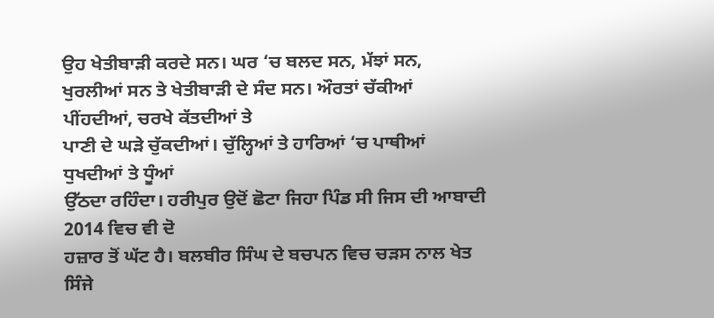ਉਹ ਖੇਤੀਬਾੜੀ ਕਰਦੇ ਸਨ। ਘਰ ‘ਚ ਬਲਦ ਸਨ, ਮੱਝਾਂ ਸਨ,
ਖੁਰਲੀਆਂ ਸਨ ਤੇ ਖੇਤੀਬਾੜੀ ਦੇ ਸੰਦ ਸਨ। ਔਰਤਾਂ ਚੱਕੀਆਂ ਪੀਂਹਦੀਆਂ, ਚਰਖੇ ਕੱਤਦੀਆਂ ਤੇ
ਪਾਣੀ ਦੇ ਘੜੇ ਚੁੱਕਦੀਆਂ। ਚੁੱਲ੍ਹਿਆਂ ਤੇ ਹਾਰਿਆਂ ‘ਚ ਪਾਥੀਆਂ ਧੁਖਦੀਆਂ ਤੇ ਧੂੰਆਂ
ਉੱਠਦਾ ਰਹਿੰਦਾ। ਹਰੀਪੁਰ ਉਦੋਂ ਛੋਟਾ ਜਿਹਾ ਪਿੰਡ ਸੀ ਜਿਸ ਦੀ ਆਬਾਦੀ 2014 ਵਿਚ ਵੀ ਦੋ
ਹਜ਼ਾਰ ਤੋਂ ਘੱਟ ਹੈ। ਬਲਬੀਰ ਸਿੰਘ ਦੇ ਬਚਪਨ ਵਿਚ ਚੜਸ ਨਾਲ ਖੇਤ ਸਿੰਜੇ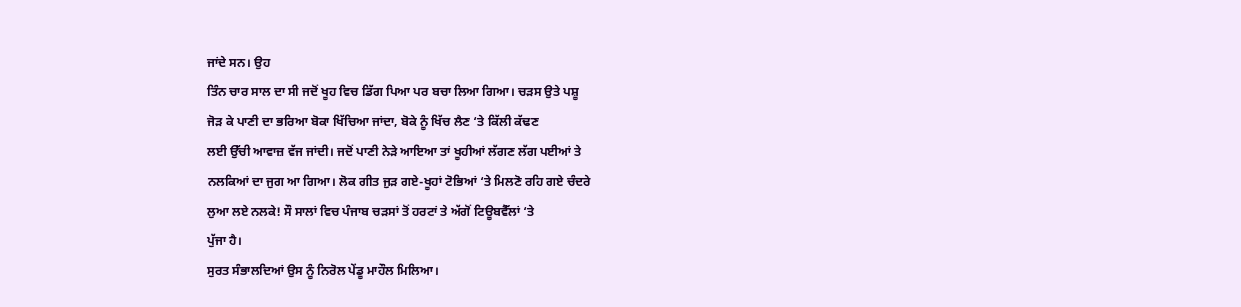ਜਾਂਦੇ ਸਨ। ਉਹ
ਤਿੰਨ ਚਾਰ ਸਾਲ ਦਾ ਸੀ ਜਦੋਂ ਖੂਹ ਵਿਚ ਡਿੱਗ ਪਿਆ ਪਰ ਬਚਾ ਲਿਆ ਗਿਆ। ਚੜਸ ਉਤੇ ਪਸ਼ੂ
ਜੋੜ ਕੇ ਪਾਣੀ ਦਾ ਭਰਿਆ ਬੋਕਾ ਖਿੱਚਿਆ ਜਾਂਦਾ, ਬੋਕੇ ਨੂੰ ਖਿੱਚ ਲੈਣ ‘ਤੇ ਕਿੱਲੀ ਕੱਢਣ
ਲਈ ਉੱਚੀ ਆਵਾਜ਼ ਵੱਜ ਜਾਂਦੀ। ਜਦੋਂ ਪਾਣੀ ਨੇੜੇ ਆਇਆ ਤਾਂ ਖੂਹੀਆਂ ਲੱਗਣ ਲੱਗ ਪਈਆਂ ਤੇ
ਨਲਕਿਆਂ ਦਾ ਜੁਗ ਆ ਗਿਆ। ਲੋਕ ਗੀਤ ਜੁੜ ਗਏ-ਖੂਹਾਂ ਟੋਭਿਆਂ ‘ਤੇ ਮਿਲਣੋ ਰਹਿ ਗਏ ਚੰਦਰੇ
ਲੁਆ ਲਏ ਨਲਕੇ! ਸੌ ਸਾਲਾਂ ਵਿਚ ਪੰਜਾਬ ਚੜਸਾਂ ਤੋਂ ਹਰਟਾਂ ਤੇ ਅੱਗੋਂ ਟਿਊਬਵੈੱਲਾਂ ‘ਤੇ
ਪੁੱਜਾ ਹੈ।
ਸੁਰਤ ਸੰਭਾਲਦਿਆਂ ਉਸ ਨੂੰ ਨਿਰੋਲ ਪੇਂਡੂ ਮਾਹੌਲ ਮਿਲਿਆ।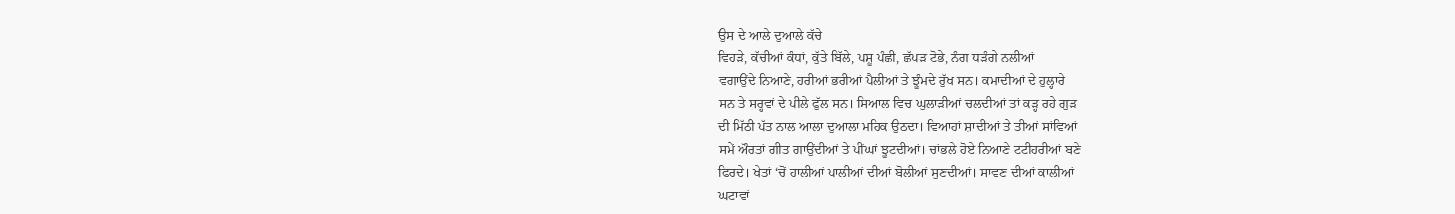ਉਸ ਦੇ ਆਲੇ ਦੁਆਲੇ ਕੱਚੇ
ਵਿਹੜੇ, ਕੱਚੀਆਂ ਕੰਧਾਂ, ਕੁੱਤੇ ਬਿੱਲੇ, ਪਸ਼ੂ ਪੰਛੀ, ਛੱਪੜ ਟੋਭੇ, ਨੰਗ ਧੜੰਗੇ ਨਲੀਆਂ
ਵਗਾਉਂਦੇ ਨਿਆਣੇ, ਹਰੀਆਂ ਭਰੀਆਂ ਪੈਲੀਆਂ ਤੇ ਝੂੰਮਦੇ ਰੁੱਖ ਸਨ। ਕਮਾਦੀਆਂ ਦੇ ਹੁਲ੍ਹਾਰੇ
ਸਨ ਤੇ ਸਰ੍ਹਵਾਂ ਦੇ ਪੀਲੇ ਫੁੱਲ ਸਨ। ਸਿਆਲ ਵਿਚ ਘੁਲਾੜੀਆਂ ਚਲਦੀਆਂ ਤਾਂ ਕੜ੍ਹ ਰਹੇ ਗੁੜ
ਦੀ ਮਿੱਠੀ ਪੱਤ ਨਾਲ ਆਲਾ ਦੁਆਲਾ ਮਹਿਕ ਉਠਦਾ। ਵਿਆਹਾਂ ਸ਼ਾਦੀਆਂ ਤੇ ਤੀਆਂ ਸਾਂਵਿਆਂ
ਸਮੇਂ ਔਰਤਾਂ ਗੀਤ ਗਾਉਂਦੀਆਂ ਤੇ ਪੀਂਘਾਂ ਝੂਟਦੀਆਂ। ਚਾਂਭਲੇ ਹੋਏ ਨਿਆਣੇ ਟਟੀਹਰੀਆਂ ਬਣੇ
ਫਿਰਦੇ। ਖੇਤਾਂ ‘ਚੋਂ ਹਾਲੀਆਂ ਪਾਲੀਆਂ ਦੀਆਂ ਬੋਲੀਆਂ ਸੁਣਦੀਆਂ। ਸਾਵਣ ਦੀਆਂ ਕਾਲੀਆਂ
ਘਟਾਵਾਂ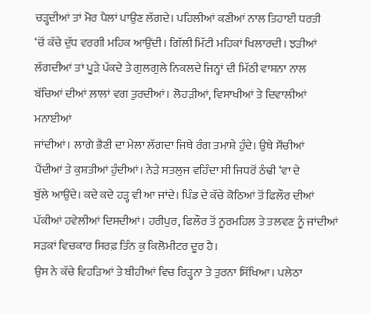ਚੜ੍ਹਦੀਆਂ ਤਾਂ ਮੋਰ ਪੈਲਾਂ ਪਾਉਣ ਲੱਗਦੇ। ਪਹਿਲੀਆਂ ਕਣੀਆਂ ਨਾਲ ਤਿਹਾਈ ਧਰਤੀ
‘ਚੋਂ ਕੱਚੇ ਦੁੱਧ ਵਰਗੀ ਮਹਿਕ ਆਉਂਦੀ। ਗਿੱਲੀ ਮਿੱਟੀ ਮਹਿਕਾਂ ਖਿਲਾਰਦੀ। ਝੜੀਆਂ
ਲੱਗਦੀਆਂ ਤਾਂ ਪੂੜੇ ਪੱਕਦੇ ਤੇ ਗੁਲਗੁਲੇ ਨਿਕਲਦੇ ਜਿਨ੍ਹਾਂ ਦੀ ਮਿੱਠੀ ਵਾਸ਼ਨਾ ਨਾਲ
ਬੱਚਿਆਂ ਦੀਆਂ ਲ਼ਾਲਾਂ ਵਗ ਤੁਰਦੀਆਂ। ਲੋਹੜੀਆਂ, ਵਿਸਾਖੀਆਂ ਤੇ ਦਿਵਾਲੀਆਂ ਮਨਾਈਆਂ
ਜਾਂਦੀਆਂ। ਲਾਗੇ ਭੈਣੀ ਦਾ ਮੇਲਾ ਲੱਗਦਾ ਜਿਥੇ ਰੰਗ ਤਮਾਸ਼ੇ ਹੁੰਦੇ। ਉਥੇ ਸੌਂਚੀਆਂ
ਪੈਂਦੀਆਂ ਤੇ ਕੁਸ਼ਤੀਆਂ ਹੁੰਦੀਆਂ। ਨੇੜੇ ਸਤਲੁਜ ਵਹਿੰਦਾ ਸੀ ਜਿਧਰੋਂ ਠੰਢੀ ‘ਵਾ ਦੇ
ਬੁੱਲੇ ਆਉਂਦੇ। ਕਦੇ ਕਦੇ ਹੜ੍ਹ ਵੀ ਆ ਜਾਂਦੇ। ਪਿੰਡ ਦੇ ਕੱਚੇ ਕੋਠਿਆਂ ਤੋਂ ਫਿਲੌਰ ਦੀਆਂ
ਪੱਕੀਆਂ ਹਵੇਲੀਆਂ ਦਿਸਦੀਆਂ। ਹਰੀਪੁਰ, ਫਿਲੌਰ ਤੋਂ ਨੂਰਮਹਿਲ ਤੇ ਤਲਵਣ ਨੂੰ ਜਾਂਦੀਆਂ
ਸੜਕਾਂ ਵਿਚਕਾਰ ਸਿਰਫ਼ ਤਿੰਨ ਕੁ ਕਿਲੋਮੀਟਰ ਦੂਰ ਹੈ।
ਉਸ ਨੇ ਕੱਚੇ ਵਿਹੜਿਆਂ ਤੇ ਬੀਹੀਆਂ ਵਿਚ ਰਿੜ੍ਹਨਾ ਤੇ ਤੁਰਨਾ ਸਿੱਖਿਆ। ਪਲੇਠਾ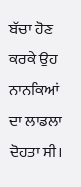ਬੱਚਾ ਹੋਣ
ਕਰਕੇ ਉਹ ਨਾਨਕਿਆਂ ਦਾ ਲਾਡਲਾ ਦੋਹਤਾ ਸੀ।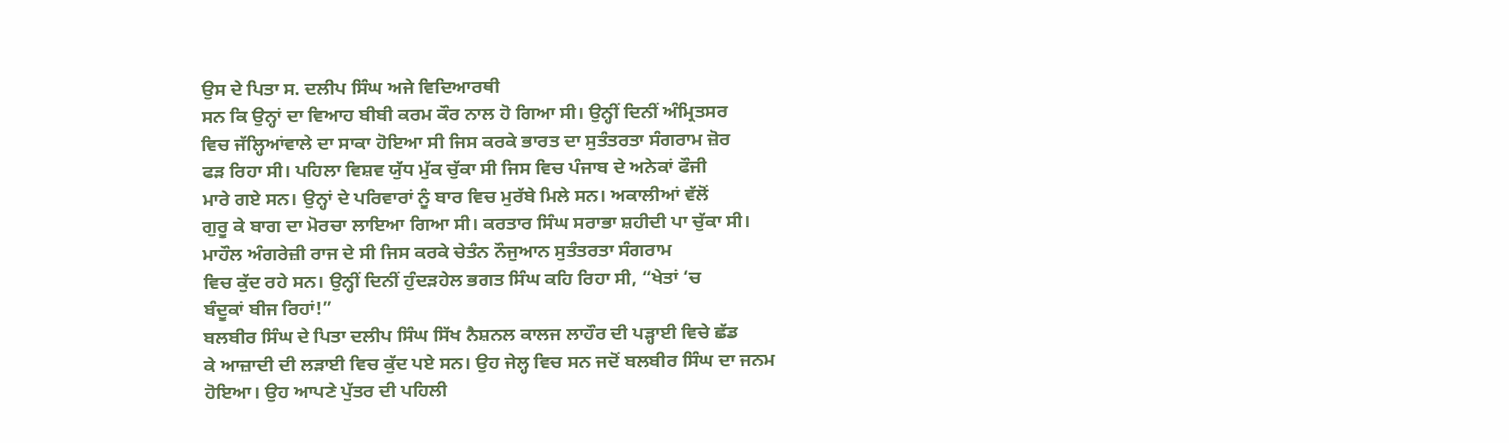ਉਸ ਦੇ ਪਿਤਾ ਸ. ਦਲੀਪ ਸਿੰਘ ਅਜੇ ਵਿਦਿਆਰਥੀ
ਸਨ ਕਿ ਉਨ੍ਹਾਂ ਦਾ ਵਿਆਹ ਬੀਬੀ ਕਰਮ ਕੌਰ ਨਾਲ ਹੋ ਗਿਆ ਸੀ। ਉਨ੍ਹੀਂ ਦਿਨੀਂ ਅੰਮ੍ਰਿਤਸਰ
ਵਿਚ ਜੱਲ੍ਹਿਆਂਵਾਲੇ ਦਾ ਸਾਕਾ ਹੋਇਆ ਸੀ ਜਿਸ ਕਰਕੇ ਭਾਰਤ ਦਾ ਸੁਤੰਤਰਤਾ ਸੰਗਰਾਮ ਜ਼ੋਰ
ਫੜ ਰਿਹਾ ਸੀ। ਪਹਿਲਾ ਵਿਸ਼ਵ ਯੁੱਧ ਮੁੱਕ ਚੁੱਕਾ ਸੀ ਜਿਸ ਵਿਚ ਪੰਜਾਬ ਦੇ ਅਨੇਕਾਂ ਫੌਜੀ
ਮਾਰੇ ਗਏ ਸਨ। ਉਨ੍ਹਾਂ ਦੇ ਪਰਿਵਾਰਾਂ ਨੂੰ ਬਾਰ ਵਿਚ ਮੁਰੱਬੇ ਮਿਲੇ ਸਨ। ਅਕਾਲੀਆਂ ਵੱਲੋਂ
ਗੁਰੂ ਕੇ ਬਾਗ ਦਾ ਮੋਰਚਾ ਲਾਇਆ ਗਿਆ ਸੀ। ਕਰਤਾਰ ਸਿੰਘ ਸਰਾਭਾ ਸ਼ਹੀਦੀ ਪਾ ਚੁੱਕਾ ਸੀ।
ਮਾਹੌਲ ਅੰਗਰੇਜ਼ੀ ਰਾਜ ਦੇ ਸੀ ਜਿਸ ਕਰਕੇ ਚੇਤੰਨ ਨੌਜੁਆਨ ਸੁਤੰਤਰਤਾ ਸੰਗਰਾਮ
ਵਿਚ ਕੁੱਦ ਰਹੇ ਸਨ। ਉਨ੍ਹੀਂ ਦਿਨੀਂ ਹੁੰਦੜਹੇਲ ਭਗਤ ਸਿੰਘ ਕਹਿ ਰਿਹਾ ਸੀ, “ਖੇਤਾਂ ‘ਚ
ਬੰਦੂਕਾਂ ਬੀਜ ਰਿਹਾਂ!”
ਬਲਬੀਰ ਸਿੰਘ ਦੇ ਪਿਤਾ ਦਲੀਪ ਸਿੰਘ ਸਿੱਖ ਨੈਸ਼ਨਲ ਕਾਲਜ ਲਾਹੌਰ ਦੀ ਪੜ੍ਹਾਈ ਵਿਚੇ ਛੱਡ
ਕੇ ਆਜ਼ਾਦੀ ਦੀ ਲੜਾਈ ਵਿਚ ਕੁੱਦ ਪਏ ਸਨ। ਉਹ ਜੇਲ੍ਹ ਵਿਚ ਸਨ ਜਦੋਂ ਬਲਬੀਰ ਸਿੰਘ ਦਾ ਜਨਮ
ਹੋਇਆ। ਉਹ ਆਪਣੇ ਪੁੱਤਰ ਦੀ ਪਹਿਲੀ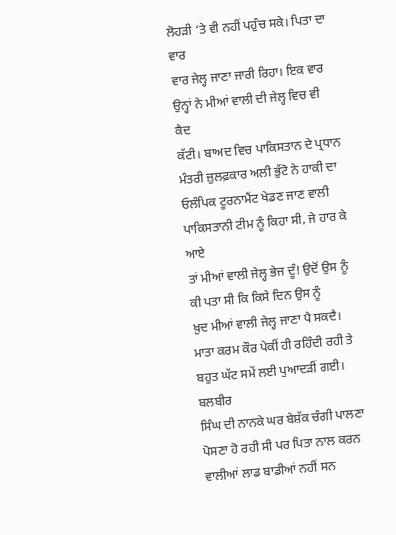ਲੋਹੜੀ ‘ਤੇ ਵੀ ਨਹੀਂ ਪਹੁੰਚ ਸਕੇ। ਪਿਤਾ ਦਾ ਵਾਰ
ਵਾਰ ਜੇਲ੍ਹ ਜਾਣਾ ਜਾਰੀ ਰਿਹਾ। ਇਕ ਵਾਰ ਉਨ੍ਹਾਂ ਨੇ ਮੀਆਂ ਵਾਲੀ ਦੀ ਜੇਲ੍ਹ ਵਿਚ ਵੀ ਕੈਦ
ਕੱਟੀ। ਬਾਅਦ ਵਿਚ ਪਾਕਿਸਤਾਨ ਦੇ ਪ੍ਰਧਾਨ ਮੰਤਰੀ ਜ਼ੁਲਫ਼ਕਾਰ ਅਲੀ ਭੁੱਟੋ ਨੇ ਹਾਕੀ ਦਾ
ਓਲੰਪਿਕ ਟੂਰਨਾਮੈਂਟ ਖੇਡਣ ਜਾਣ ਵਾਲੀ ਪਾਕਿਸਤਾਨੀ ਟੀਮ ਨੂੰ ਕਿਹਾ ਸੀ, ਜੇ ਹਾਰ ਕੇ ਆਏ
ਤਾਂ ਮੀਆਂ ਵਾਲੀ ਜੇਲ੍ਹ ਭੇਜ ਦੂੰ! ਉਦੋਂ ਉਸ ਨੂੰ ਕੀ ਪਤਾ ਸੀ ਕਿ ਕਿਸੇ ਦਿਨ ਉਸ ਨੂੰ
ਖ਼ੁਦ ਮੀਆਂ ਵਾਲੀ ਜੇਲ੍ਹ ਜਾਣਾ ਪੈ ਸਕਦੈ।
ਮਾਤਾ ਕਰਮ ਕੌਰ ਪੇਕੀਂ ਹੀ ਰਹਿੰਦੀ ਰਹੀ ਤੇ ਬਹੁਤ ਘੱਟ ਸਮੇਂ ਲਈ ਪੁਆਦੜੀਂ ਗਈ। ਬਲਬੀਰ
ਸਿੰਘ ਦੀ ਨਾਨਕੇ ਘਰ ਬੇਸ਼ੱਕ ਚੰਗੀ ਪਾਲਣਾ ਪੋਸਣਾ ਹੋ ਰਹੀ ਸੀ ਪਰ ਪਿਤਾ ਨਾਲ ਕਰਨ
ਵਾਲੀਆਂ ਲਾਡ ਬਾਡੀਆਂ ਨਹੀਂ ਸਨ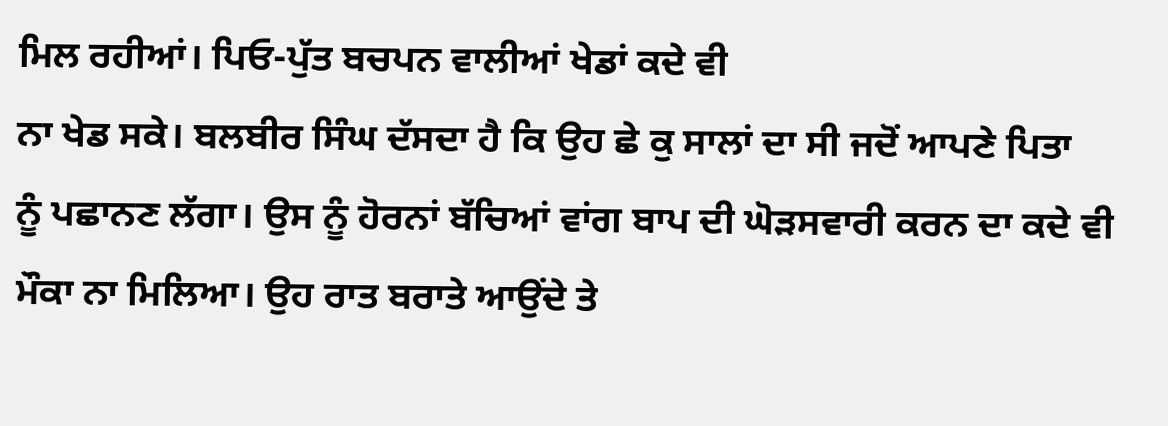ਮਿਲ ਰਹੀਆਂ। ਪਿਓ-ਪੁੱਤ ਬਚਪਨ ਵਾਲੀਆਂ ਖੇਡਾਂ ਕਦੇ ਵੀ
ਨਾ ਖੇਡ ਸਕੇ। ਬਲਬੀਰ ਸਿੰਘ ਦੱਸਦਾ ਹੈ ਕਿ ਉਹ ਛੇ ਕੁ ਸਾਲਾਂ ਦਾ ਸੀ ਜਦੋਂ ਆਪਣੇ ਪਿਤਾ
ਨੂੰ ਪਛਾਨਣ ਲੱਗਾ। ਉਸ ਨੂੰ ਹੋਰਨਾਂ ਬੱਚਿਆਂ ਵਾਂਗ ਬਾਪ ਦੀ ਘੋੜਸਵਾਰੀ ਕਰਨ ਦਾ ਕਦੇ ਵੀ
ਮੌਕਾ ਨਾ ਮਿਲਿਆ। ਉਹ ਰਾਤ ਬਰਾਤੇ ਆਉਂਦੇ ਤੇ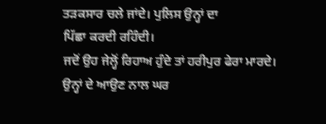ਤੜਕਸਾਰ ਚਲੇ ਜਾਂਦੇ। ਪੁਲਿਸ ਉਨ੍ਹਾਂ ਦਾ
ਪਿੱਛਾ ਕਰਦੀ ਰਹਿੰਦੀ।
ਜਦੋਂ ਉਹ ਜੇਲ੍ਹੋਂ ਰਿਹਾਅ ਹੁੰਦੇ ਤਾਂ ਹਰੀਪੁਰ ਫੇਰਾ ਮਾਰਦੇ। ਉਨ੍ਹਾਂ ਦੇ ਆਉਣ ਨਾਲ ਘਰ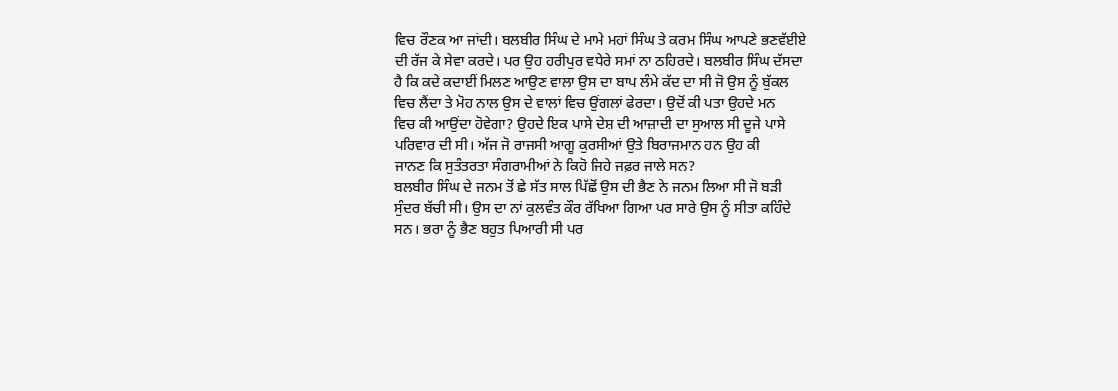ਵਿਚ ਰੌਣਕ ਆ ਜਾਂਦੀ। ਬਲਬੀਰ ਸਿੰਘ ਦੇ ਮਾਮੇ ਮਹਾਂ ਸਿੰਘ ਤੇ ਕਰਮ ਸਿੰਘ ਆਪਣੇ ਭਣਵੱਈਏ
ਦੀ ਰੱਜ ਕੇ ਸੇਵਾ ਕਰਦੇ। ਪਰ ਉਹ ਹਰੀਪੁਰ ਵਧੇਰੇ ਸਮਾਂ ਨਾ ਠਹਿਰਦੇ। ਬਲਬੀਰ ਸਿੰਘ ਦੱਸਦਾ
ਹੈ ਕਿ ਕਦੇ ਕਦਾਈਂ ਮਿਲਣ ਆਉਣ ਵਾਲਾ ਉਸ ਦਾ ਬਾਪ ਲੰਮੇ ਕੱਦ ਦਾ ਸੀ ਜੋ ਉਸ ਨੂੰ ਬੁੱਕਲ
ਵਿਚ ਲੈਂਦਾ ਤੇ ਮੋਹ ਨਾਲ ਉਸ ਦੇ ਵਾਲਾਂ ਵਿਚ ਉਂਗਲਾਂ ਫੇਰਦਾ। ਉਦੋਂ ਕੀ ਪਤਾ ਉਹਦੇ ਮਨ
ਵਿਚ ਕੀ ਆਉਂਦਾ ਹੋਵੇਗਾ? ਉਹਦੇ ਇਕ ਪਾਸੇ ਦੇਸ਼ ਦੀ ਆਜ਼ਾਦੀ ਦਾ ਸੁਆਲ ਸੀ ਦੂਜੇ ਪਾਸੇ
ਪਰਿਵਾਰ ਦੀ ਸੀ। ਅੱਜ ਜੋ ਰਾਜਸੀ ਆਗੂ ਕੁਰਸੀਆਂ ਉਤੇ ਬਿਰਾਜਮਾਨ ਹਨ ਉਹ ਕੀ
ਜਾਨਣ ਕਿ ਸੁਤੰਤਰਤਾ ਸੰਗਰਾਮੀਆਂ ਨੇ ਕਿਹੋ ਜਿਹੇ ਜਫ਼ਰ ਜਾਲੇ ਸਨ?
ਬਲਬੀਰ ਸਿੰਘ ਦੇ ਜਨਮ ਤੋਂ ਛੇ ਸੱਤ ਸਾਲ ਪਿੱਛੋਂ ਉਸ ਦੀ ਭੈਣ ਨੇ ਜਨਮ ਲਿਆ ਸੀ ਜੋ ਬੜੀ
ਸੁੰਦਰ ਬੱਚੀ ਸੀ। ਉਸ ਦਾ ਨਾਂ ਕੁਲਵੰਤ ਕੌਰ ਰੱਖਿਆ ਗਿਆ ਪਰ ਸਾਰੇ ਉਸ ਨੂੰ ਸੀਤਾ ਕਹਿੰਦੇ
ਸਨ। ਭਰਾ ਨੂੰ ਭੈਣ ਬਹੁਤ ਪਿਆਰੀ ਸੀ ਪਰ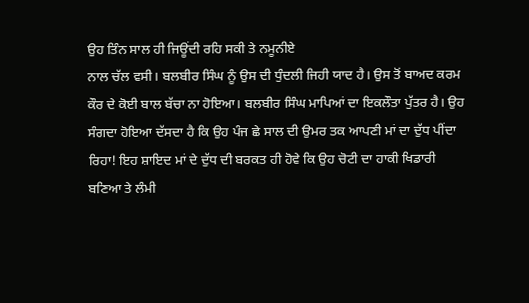ਉਹ ਤਿੰਨ ਸਾਲ ਹੀ ਜਿਊਂਦੀ ਰਹਿ ਸਕੀ ਤੇ ਨਮੂਨੀਏ
ਨਾਲ ਚੱਲ ਵਸੀ। ਬਲਬੀਰ ਸਿੰਘ ਨੂੰ ਉਸ ਦੀ ਧੁੰਦਲੀ ਜਿਹੀ ਯਾਦ ਹੈ। ਉਸ ਤੋਂ ਬਾਅਦ ਕਰਮ
ਕੌਰ ਦੇ ਕੋਈ ਬਾਲ ਬੱਚਾ ਨਾ ਹੋਇਆ। ਬਲਬੀਰ ਸਿੰਘ ਮਾਪਿਆਂ ਦਾ ਇਕਲੌਤਾ ਪੁੱਤਰ ਹੈ। ਉਹ
ਸੰਗਦਾ ਹੋਇਆ ਦੱਸਦਾ ਹੈ ਕਿ ਉਹ ਪੰਜ ਛੇ ਸਾਲ ਦੀ ਉਮਰ ਤਕ ਆਪਣੀ ਮਾਂ ਦਾ ਦੁੱਧ ਪੀਂਦਾ
ਰਿਹਾ! ਇਹ ਸ਼ਾਇਦ ਮਾਂ ਦੇ ਦੁੱਧ ਦੀ ਬਰਕਤ ਹੀ ਹੋਵੇ ਕਿ ਉਹ ਚੋਟੀ ਦਾ ਹਾਕੀ ਖਿਡਾਰੀ
ਬਣਿਆ ਤੇ ਲੰਮੀ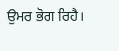ਉਮਰ ਭੋਗ ਰਿਹੈ।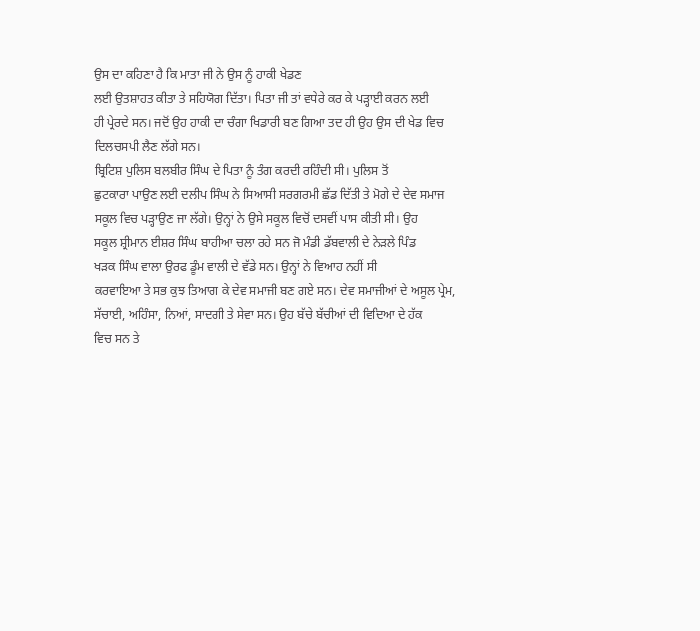ਉਸ ਦਾ ਕਹਿਣਾ ਹੈ ਕਿ ਮਾਤਾ ਜੀ ਨੇ ਉਸ ਨੂੰ ਹਾਕੀ ਖੇਡਣ
ਲਈ ਉਤਸ਼ਾਹਤ ਕੀਤਾ ਤੇ ਸਹਿਯੋਗ ਦਿੱਤਾ। ਪਿਤਾ ਜੀ ਤਾਂ ਵਧੇਰੇ ਕਰ ਕੇ ਪੜ੍ਹਾਈ ਕਰਨ ਲਈ
ਹੀ ਪ੍ਰੇਰਦੇ ਸਨ। ਜਦੋਂ ਉਹ ਹਾਕੀ ਦਾ ਚੰਗਾ ਖਿਡਾਰੀ ਬਣ ਗਿਆ ਤਦ ਹੀ ਉਹ ਉਸ ਦੀ ਖੇਡ ਵਿਚ
ਦਿਲਚਸਪੀ ਲੈਣ ਲੱਗੇ ਸਨ।
ਬ੍ਰਿਟਿਸ਼ ਪੁਲਿਸ ਬਲਬੀਰ ਸਿੰਘ ਦੇ ਪਿਤਾ ਨੂੰ ਤੰਗ ਕਰਦੀ ਰਹਿੰਦੀ ਸੀ। ਪੁਲਿਸ ਤੋਂ
ਛੁਟਕਾਰਾ ਪਾਉਣ ਲਈ ਦਲੀਪ ਸਿੰਘ ਨੇ ਸਿਆਸੀ ਸਰਗਰਮੀ ਛੱਡ ਦਿੱਤੀ ਤੇ ਮੋਗੇ ਦੇ ਦੇਵ ਸਮਾਜ
ਸਕੂਲ ਵਿਚ ਪੜ੍ਹਾਉਣ ਜਾ ਲੱਗੇ। ਉਨ੍ਹਾਂ ਨੇ ਉਸੇ ਸਕੂਲ ਵਿਚੋਂ ਦਸਵੀਂ ਪਾਸ ਕੀਤੀ ਸੀ। ਉਹ
ਸਕੂਲ ਸ਼੍ਰੀਮਾਨ ਈਸ਼ਰ ਸਿੰਘ ਬਾਹੀਆ ਚਲਾ ਰਹੇ ਸਨ ਜੋ ਮੰਡੀ ਡੱਬਵਾਲੀ ਦੇ ਨੇੜਲੇ ਪਿੰਡ
ਖੜਕ ਸਿੰਘ ਵਾਲਾ ਉਰਫ ਡੂੰਮ ਵਾਲੀ ਦੇ ਵੱਡੇ ਸਨ। ਉਨ੍ਹਾਂ ਨੇ ਵਿਆਹ ਨਹੀਂ ਸੀ
ਕਰਵਾਇਆ ਤੇ ਸਭ ਕੁਝ ਤਿਆਗ ਕੇ ਦੇਵ ਸਮਾਜੀ ਬਣ ਗਏ ਸਨ। ਦੇਵ ਸਮਾਜੀਆਂ ਦੇ ਅਸੂਲ ਪ੍ਰੇਮ,
ਸੱਚਾਈ, ਅਹਿੰਸਾ, ਨਿਆਂ, ਸਾਦਗੀ ਤੇ ਸੇਵਾ ਸਨ। ਉਹ ਬੱਚੇ ਬੱਚੀਆਂ ਦੀ ਵਿਦਿਆ ਦੇ ਹੱਕ
ਵਿਚ ਸਨ ਤੇ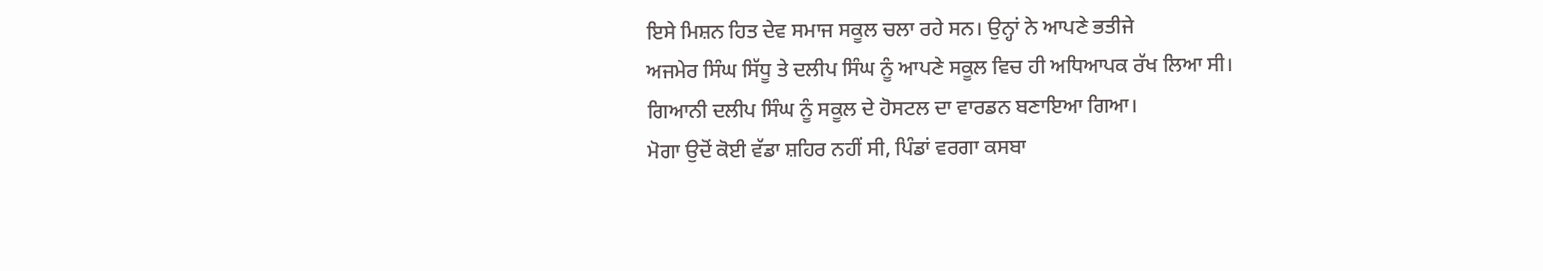ਇਸੇ ਮਿਸ਼ਨ ਹਿਤ ਦੇਵ ਸਮਾਜ ਸਕੂਲ ਚਲਾ ਰਹੇ ਸਨ। ਉਨ੍ਹਾਂ ਨੇ ਆਪਣੇ ਭਤੀਜੇ
ਅਜਮੇਰ ਸਿੰਘ ਸਿੱਧੂ ਤੇ ਦਲੀਪ ਸਿੰਘ ਨੂੰ ਆਪਣੇ ਸਕੂਲ ਵਿਚ ਹੀ ਅਧਿਆਪਕ ਰੱਖ ਲਿਆ ਸੀ।
ਗਿਆਨੀ ਦਲੀਪ ਸਿੰਘ ਨੂੰ ਸਕੂਲ ਦੇ ਹੋਸਟਲ ਦਾ ਵਾਰਡਨ ਬਣਾਇਆ ਗਿਆ।
ਮੋਗਾ ਉਦੋਂ ਕੋਈ ਵੱਡਾ ਸ਼ਹਿਰ ਨਹੀਂ ਸੀ, ਪਿੰਡਾਂ ਵਰਗਾ ਕਸਬਾ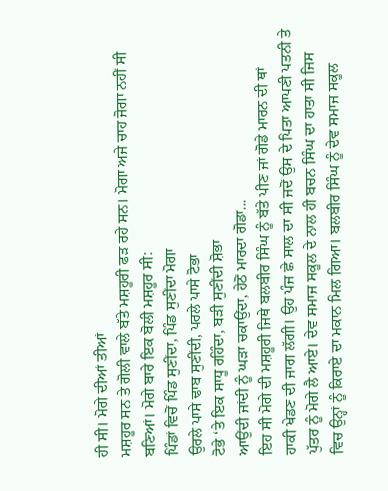ਹੀ ਸੀ। ਮੋਗੇ ਦੀਆਂ ਤੀਆਂ
ਮਸ਼ਹੂਰ ਸਨ ਤੇ ਗੋਲੀ ਵਾਲੇ ਬੱਤੇ ਮਸ਼ਹੂਰੀ ਫੜ ਰਹੇ ਸਨ। ਮੋਗਾ ਅਜੇ ਚਾਹ ਜੋਗਾ ਨਹੀਂ ਸੀ
ਬਣਿਆਂ। ਮੋਗੇ ਬਾਰੇ ਇਕ ਬੋਲੀ ਮਸ਼ਹੂਰ ਸੀ:
ਪਿੰਡਾਂ ਵਿਚੋਂ ਪਿੰਡ ਸੁਣੀਂਦਾ, ਪਿੰਡ ਸੁਣੀਂਦਾ ਮੋਗਾ
ਉਰਲੇ ਪਾਸੇ ਢਾਬ ਸੁਣੀਂਦੀ, ਪਰਲੇ ਪਾਸੇ ਟੋਭਾ
ਟੋਭੇ ‘ਤੇ ਇਕ ਸਾਧੂ ਰਹਿੰਦਾ, ਬੜੀ ਸੁਣੀਂਦੀ ਸ਼ੋਭਾ
ਆਉਂਦੀ ਜਾਂਦੀ ਨੂੰ ਘੜਾ ਚਕਾਉਂਦਾ, ਹੇਠੋਂ ਮਾਰਦਾ ਗੋਡਾ...
ਇਹ ਸੀ ਮੋਗੇ ਦੀ ਮਸ਼ਹੂਰੀ ਜਿਥੇ ਬਲਬੀਰ ਸਿੰਘ ਨੂੰ ਬੱਤੇ ਪੀਣ ਜਾਂ ਗੋਡੇ ਮਾਰਨ ਦੀ ਥਾਂ
ਹਾਕੀ ਖੇਡਣ ਦੀ ਜਾਗ ਲੱਗੀ। ਉਹ ਪੰਜ ਛੇ ਸਾਲ ਦਾ ਸੀ ਜਦੋਂ ਉਸ ਦੇ ਪਿਤਾ ਆਪਣੀ ਪਤਨੀ ਤੇ
ਪੁੱਤਰ ਨੂੰ ਮੋਗੇ ਲੈ ਆਏ। ਦੇਵ ਸਮਾਜ ਸਕੂਲ ਦੇ ਨਾਲ ਹੀ ਬਚਨ ਸਿੰਘ ਦਾ ਹਾਤਾ ਸੀ ਜਿਸ
ਵਿਚ ਉਨ੍ਹਾਂ ਨੂੰ ਕਿਰਾਏ ਦਾ ਮਕਾਨ ਮਿਲ ਗਿਆ। ਬਲਬੀਰ ਸਿੰਘ ਨੂੰ ਦੇਵ ਸਮਾਜ ਸਕੂਲ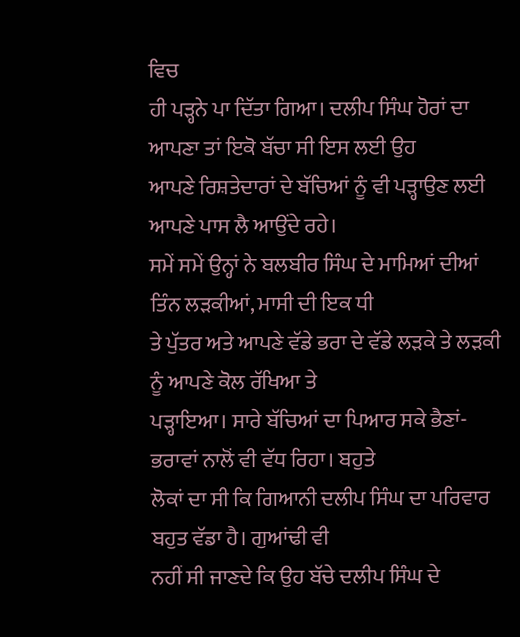ਵਿਚ
ਹੀ ਪੜ੍ਹਨੇ ਪਾ ਦਿੱਤਾ ਗਿਆ। ਦਲੀਪ ਸਿੰਘ ਹੋਰਾਂ ਦਾ ਆਪਣਾ ਤਾਂ ਇਕੋ ਬੱਚਾ ਸੀ ਇਸ ਲਈ ਉਹ
ਆਪਣੇ ਰਿਸ਼ਤੇਦਾਰਾਂ ਦੇ ਬੱਚਿਆਂ ਨੂੰ ਵੀ ਪੜ੍ਹਾਉਣ ਲਈ ਆਪਣੇ ਪਾਸ ਲੈ ਆਉਂਦੇ ਰਹੇ।
ਸਮੇਂ ਸਮੇਂ ਉਨ੍ਹਾਂ ਨੇ ਬਲਬੀਰ ਸਿੰਘ ਦੇ ਮਾਮਿਆਂ ਦੀਆਂ ਤਿੰਨ ਲੜਕੀਆਂ, ਮਾਸੀ ਦੀ ਇਕ ਧੀ
ਤੇ ਪੁੱਤਰ ਅਤੇ ਆਪਣੇ ਵੱਡੇ ਭਰਾ ਦੇ ਵੱਡੇ ਲੜਕੇ ਤੇ ਲੜਕੀ ਨੂੰ ਆਪਣੇ ਕੋਲ ਰੱਖਿਆ ਤੇ
ਪੜ੍ਹਾਇਆ। ਸਾਰੇ ਬੱਚਿਆਂ ਦਾ ਪਿਆਰ ਸਕੇ ਭੈਣਾਂ-ਭਰਾਵਾਂ ਨਾਲੋਂ ਵੀ ਵੱਧ ਰਿਹਾ। ਬਹੁਤੇ
ਲੋਕਾਂ ਦਾ ਸੀ ਕਿ ਗਿਆਨੀ ਦਲੀਪ ਸਿੰਘ ਦਾ ਪਰਿਵਾਰ ਬਹੁਤ ਵੱਡਾ ਹੈ। ਗੁਆਂਢੀ ਵੀ
ਨਹੀਂ ਸੀ ਜਾਣਦੇ ਕਿ ਉਹ ਬੱਚੇ ਦਲੀਪ ਸਿੰਘ ਦੇ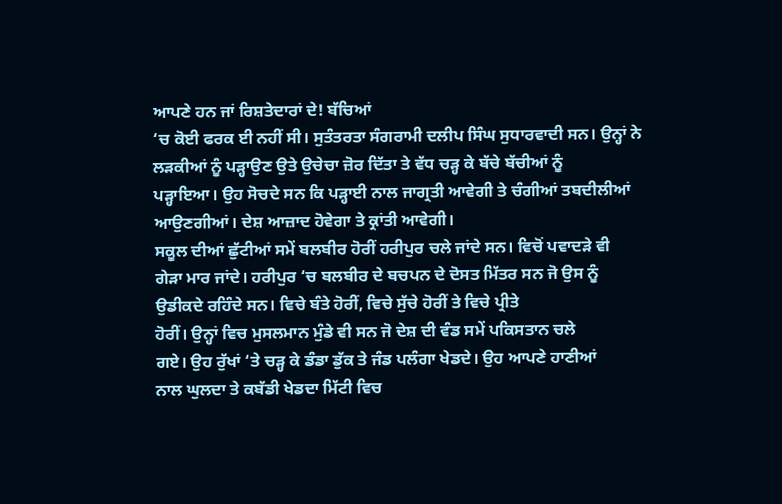ਆਪਣੇ ਹਨ ਜਾਂ ਰਿਸ਼ਤੇਦਾਰਾਂ ਦੇ! ਬੱਚਿਆਂ
‘ਚ ਕੋਈ ਫਰਕ ਈ ਨਹੀਂ ਸੀ। ਸੁਤੰਤਰਤਾ ਸੰਗਰਾਮੀ ਦਲੀਪ ਸਿੰਘ ਸੁਧਾਰਵਾਦੀ ਸਨ। ਉਨ੍ਹਾਂ ਨੇ
ਲੜਕੀਆਂ ਨੂੰ ਪੜ੍ਹਾਉਣ ਉਤੇ ਉਚੇਚਾ ਜ਼ੋਰ ਦਿੱਤਾ ਤੇ ਵੱਧ ਚੜ੍ਹ ਕੇ ਬੱਚੇ ਬੱਚੀਆਂ ਨੂੰ
ਪੜ੍ਹਾਇਆ। ਉਹ ਸੋਚਦੇ ਸਨ ਕਿ ਪੜ੍ਹਾਈ ਨਾਲ ਜਾਗ੍ਰਤੀ ਆਵੇਗੀ ਤੇ ਚੰਗੀਆਂ ਤਬਦੀਲੀਆਂ
ਆਉਣਗੀਆਂ। ਦੇਸ਼ ਆਜ਼ਾਦ ਹੋਵੇਗਾ ਤੇ ਕ੍ਰਾਂਤੀ ਆਵੇਗੀ।
ਸਕੂਲ ਦੀਆਂ ਛੁੱਟੀਆਂ ਸਮੇਂ ਬਲਬੀਰ ਹੋਰੀਂ ਹਰੀਪੁਰ ਚਲੇ ਜਾਂਦੇ ਸਨ। ਵਿਚੋਂ ਪਵਾਦੜੇ ਵੀ
ਗੇੜਾ ਮਾਰ ਜਾਂਦੇ। ਹਰੀਪੁਰ ‘ਚ ਬਲਬੀਰ ਦੇ ਬਚਪਨ ਦੇ ਦੋਸਤ ਮਿੱਤਰ ਸਨ ਜੋ ਉਸ ਨੂੰ
ਉਡੀਕਦੇ ਰਹਿੰਦੇ ਸਨ। ਵਿਚੇ ਬੰਤੇ ਹੋਰੀਂ, ਵਿਚੇ ਸੁੱਚੇ ਹੋਰੀਂ ਤੇ ਵਿਚੇ ਪ੍ਰੀਤੇ
ਹੋਰੀਂ। ਉਨ੍ਹਾਂ ਵਿਚ ਮੁਸਲਮਾਨ ਮੁੰਡੇ ਵੀ ਸਨ ਜੋ ਦੇਸ਼ ਦੀ ਵੰਡ ਸਮੇਂ ਪਕਿਸਤਾਨ ਚਲੇ
ਗਏ। ਉਹ ਰੁੱਖਾਂ ‘ਤੇ ਚੜ੍ਹ ਕੇ ਡੰਡਾ ਡੁੱਕ ਤੇ ਜੰਡ ਪਲੰਗਾ ਖੇਡਦੇ। ਉਹ ਆਪਣੇ ਹਾਣੀਆਂ
ਨਾਲ ਘੁਲਦਾ ਤੇ ਕਬੱਡੀ ਖੇਡਦਾ ਮਿੱਟੀ ਵਿਚ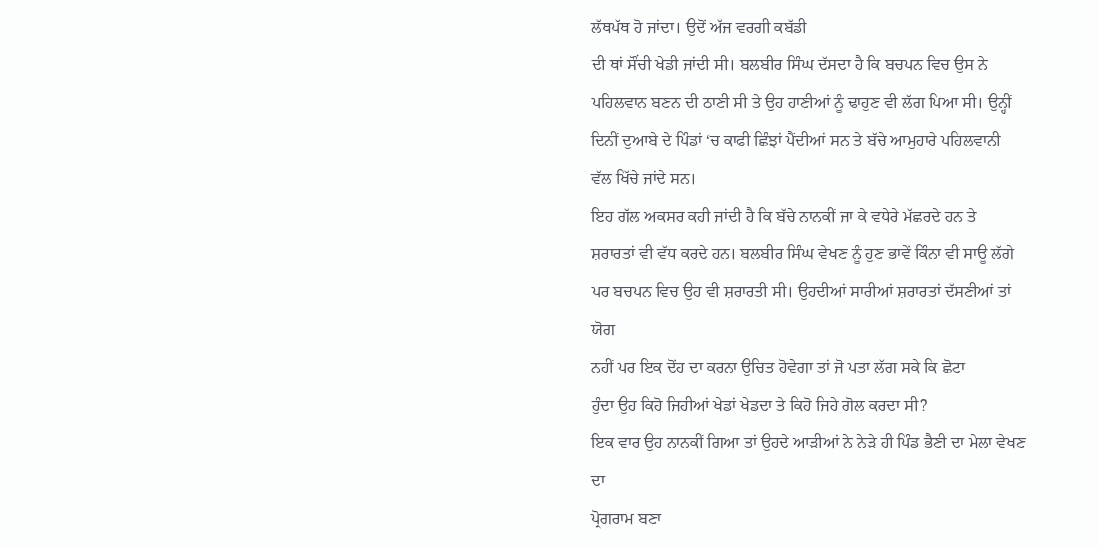ਲੱਥਪੱਥ ਹੋ ਜਾਂਦਾ। ਉਦੋਂ ਅੱਜ ਵਰਗੀ ਕਬੱਡੀ
ਦੀ ਥਾਂ ਸੌਂਚੀ ਖੇਡੀ ਜਾਂਦੀ ਸੀ। ਬਲਬੀਰ ਸਿੰਘ ਦੱਸਦਾ ਹੈ ਕਿ ਬਚਪਨ ਵਿਚ ਉਸ ਨੇ
ਪਹਿਲਵਾਨ ਬਣਨ ਦੀ ਠਾਣੀ ਸੀ ਤੇ ਉਹ ਹਾਣੀਆਂ ਨੂੰ ਢਾਹੁਣ ਵੀ ਲੱਗ ਪਿਆ ਸੀ। ਉਨ੍ਹੀਂ
ਦਿਨੀਂ ਦੁਆਬੇ ਦੇ ਪਿੰਡਾਂ ‘ਚ ਕਾਫੀ ਛਿੰਝਾਂ ਪੈਂਦੀਆਂ ਸਨ ਤੇ ਬੱਚੇ ਆਮੁਹਾਰੇ ਪਹਿਲਵਾਨੀ
ਵੱਲ ਖਿੱਚੇ ਜਾਂਦੇ ਸਨ।
ਇਹ ਗੱਲ ਅਕਸਰ ਕਹੀ ਜਾਂਦੀ ਹੈ ਕਿ ਬੱਚੇ ਨਾਨਕੀਂ ਜਾ ਕੇ ਵਧੇਰੇ ਮੱਛਰਦੇ ਹਨ ਤੇ
ਸ਼ਰਾਰਤਾਂ ਵੀ ਵੱਧ ਕਰਦੇ ਹਨ। ਬਲਬੀਰ ਸਿੰਘ ਵੇਖਣ ਨੂੰ ਹੁਣ ਭਾਵੇਂ ਕਿੰਨਾ ਵੀ ਸਾਊ ਲੱਗੇ
ਪਰ ਬਚਪਨ ਵਿਚ ਉਹ ਵੀ ਸ਼ਰਾਰਤੀ ਸੀ। ਉਹਦੀਆਂ ਸਾਰੀਆਂ ਸ਼ਰਾਰਤਾਂ ਦੱਸਣੀਆਂ ਤਾਂ ਯੋਗ
ਨਹੀਂ ਪਰ ਇਕ ਦੋਂਹ ਦਾ ਕਰਨਾ ਉਚਿਤ ਹੋਵੇਗਾ ਤਾਂ ਜੋ ਪਤਾ ਲੱਗ ਸਕੇ ਕਿ ਛੋਟਾ
ਹੁੰਦਾ ਉਹ ਕਿਹੋ ਜਿਹੀਆਂ ਖੇਡਾਂ ਖੇਡਦਾ ਤੇ ਕਿਹੋ ਜਿਹੇ ਗੋਲ ਕਰਦਾ ਸੀ?
ਇਕ ਵਾਰ ਉਹ ਨਾਨਕੀਂ ਗਿਆ ਤਾਂ ਉਹਦੇ ਆੜੀਆਂ ਨੇ ਨੇੜੇ ਹੀ ਪਿੰਡ ਭੈਣੀ ਦਾ ਮੇਲਾ ਵੇਖਣ ਦਾ
ਪ੍ਰੋਗਰਾਮ ਬਣਾ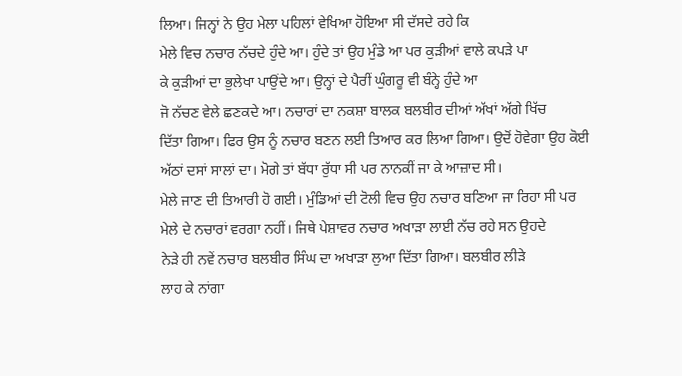ਲਿਆ। ਜਿਨ੍ਹਾਂ ਨੇ ਉਹ ਮੇਲਾ ਪਹਿਲਾਂ ਵੇਖਿਆ ਹੋਇਆ ਸੀ ਦੱਸਦੇ ਰਹੇ ਕਿ
ਮੇਲੇ ਵਿਚ ਨਚਾਰ ਨੱਚਦੇ ਹੁੰਦੇ ਆ। ਹੁੰਦੇ ਤਾਂ ਉਹ ਮੁੰਡੇ ਆ ਪਰ ਕੁੜੀਆਂ ਵਾਲੇ ਕਪੜੇ ਪਾ
ਕੇ ਕੁੜੀਆਂ ਦਾ ਭੁਲੇਖਾ ਪਾਉਂਦੇ ਆ। ਉਨ੍ਹਾਂ ਦੇ ਪੈਰੀਂ ਘੁੰਗਰੂ ਵੀ ਬੰਨ੍ਹੇ ਹੁੰਦੇ ਆ
ਜੋ ਨੱਚਣ ਵੇਲੇ ਛਣਕਦੇ ਆ। ਨਚਾਰਾਂ ਦਾ ਨਕਸ਼ਾ ਬਾਲਕ ਬਲਬੀਰ ਦੀਆਂ ਅੱਖਾਂ ਅੱਗੇ ਖਿੱਚ
ਦਿੱਤਾ ਗਿਆ। ਫਿਰ ਉਸ ਨੂੰ ਨਚਾਰ ਬਣਨ ਲਈ ਤਿਆਰ ਕਰ ਲਿਆ ਗਿਆ। ਉਦੋਂ ਹੋਵੇਗਾ ਉਹ ਕੋਈ
ਅੱਠਾਂ ਦਸਾਂ ਸਾਲਾਂ ਦਾ। ਮੋਗੇ ਤਾਂ ਬੱਧਾ ਰੁੱਧਾ ਸੀ ਪਰ ਨਾਨਕੀਂ ਜਾ ਕੇ ਆਜ਼ਾਦ ਸੀ।
ਮੇਲੇ ਜਾਣ ਦੀ ਤਿਆਰੀ ਹੋ ਗਈ। ਮੁੰਡਿਆਂ ਦੀ ਟੋਲੀ ਵਿਚ ਉਹ ਨਚਾਰ ਬਣਿਆ ਜਾ ਰਿਹਾ ਸੀ ਪਰ
ਮੇਲੇ ਦੇ ਨਚਾਰਾਂ ਵਰਗਾ ਨਹੀਂ। ਜਿਥੇ ਪੇਸ਼ਾਵਰ ਨਚਾਰ ਅਖਾੜਾ ਲਾਈ ਨੱਚ ਰਹੇ ਸਨ ਉਹਦੇ
ਨੇੜੇ ਹੀ ਨਵੇਂ ਨਚਾਰ ਬਲਬੀਰ ਸਿੰਘ ਦਾ ਅਖਾੜਾ ਲੁਆ ਦਿੱਤਾ ਗਿਆ। ਬਲਬੀਰ ਲੀੜੇ
ਲਾਹ ਕੇ ਨਾਂਗਾ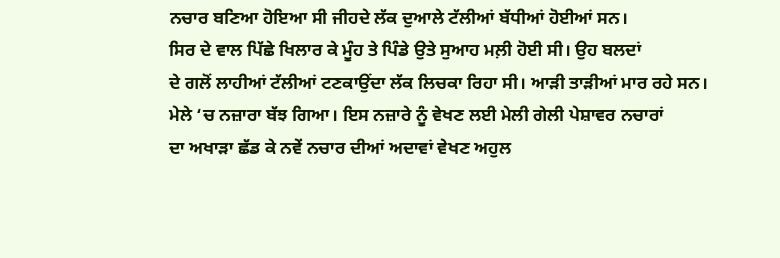ਨਚਾਰ ਬਣਿਆ ਹੋਇਆ ਸੀ ਜੀਹਦੇ ਲੱਕ ਦੁਆਲੇ ਟੱਲੀਆਂ ਬੱਧੀਆਂ ਹੋਈਆਂ ਸਨ।
ਸਿਰ ਦੇ ਵਾਲ ਪਿੱਛੇ ਖਿਲਾਰ ਕੇ ਮੂੰਹ ਤੇ ਪਿੰਡੇ ਉਤੇ ਸੁਆਹ ਮਲ਼ੀ ਹੋਈ ਸੀ। ਉਹ ਬਲਦਾਂ
ਦੇ ਗਲੋਂ ਲਾਹੀਆਂ ਟੱਲੀਆਂ ਟਣਕਾਉਂਦਾ ਲੱਕ ਲਿਚਕਾ ਰਿਹਾ ਸੀ। ਆੜੀ ਤਾੜੀਆਂ ਮਾਰ ਰਹੇ ਸਨ।
ਮੇਲੇ ‘ਚ ਨਜ਼ਾਰਾ ਬੱਝ ਗਿਆ। ਇਸ ਨਜ਼ਾਰੇ ਨੂੰ ਵੇਖਣ ਲਈ ਮੇਲੀ ਗੇਲੀ ਪੇਸ਼ਾਵਰ ਨਚਾਰਾਂ
ਦਾ ਅਖਾੜਾ ਛੱਡ ਕੇ ਨਵੇਂ ਨਚਾਰ ਦੀਆਂ ਅਦਾਵਾਂ ਵੇਖਣ ਅਹੁਲ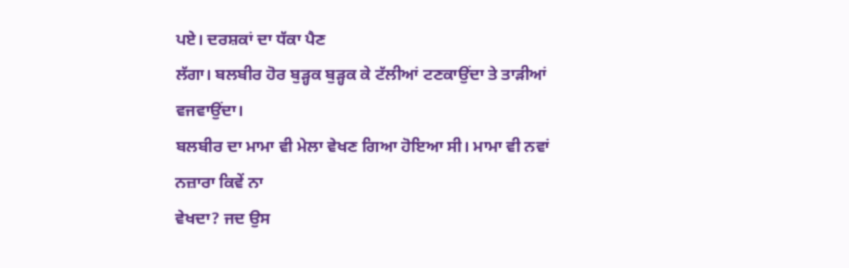ਪਏ। ਦਰਸ਼ਕਾਂ ਦਾ ਧੱਕਾ ਪੈਣ
ਲੱਗਾ। ਬਲਬੀਰ ਹੋਰ ਬੁੜ੍ਹਕ ਬੁੜ੍ਹਕ ਕੇ ਟੱਲੀਆਂ ਟਣਕਾਉਂਦਾ ਤੇ ਤਾੜੀਆਂ ਵਜਵਾਉਂਦਾ।
ਬਲਬੀਰ ਦਾ ਮਾਮਾ ਵੀ ਮੇਲਾ ਵੇਖਣ ਗਿਆ ਹੋਇਆ ਸੀ। ਮਾਮਾ ਵੀ ਨਵਾਂ ਨਜ਼ਾਰਾ ਕਿਵੇਂ ਨਾ
ਵੇਖਦਾ? ਜਦ ਉਸ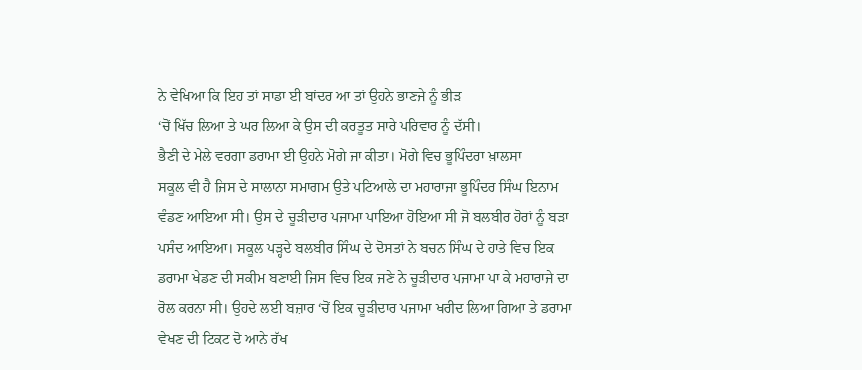ਨੇ ਵੇਖਿਆ ਕਿ ਇਹ ਤਾਂ ਸਾਡਾ ਈ ਬਾਂਦਰ ਆ ਤਾਂ ਉਹਨੇ ਭਾਣਜੇ ਨੂੰ ਭੀੜ
‘ਚੋਂ ਖਿੱਚ ਲਿਆ ਤੇ ਘਰ ਲਿਆ ਕੇ ਉਸ ਦੀ ਕਰਤੂਤ ਸਾਰੇ ਪਰਿਵਾਰ ਨੂੰ ਦੱਸੀ।
ਭੈਣੀ ਦੇ ਮੇਲੇ ਵਰਗਾ ਡਰਾਮਾ ਈ ਉਹਨੇ ਮੋਗੇ ਜਾ ਕੀਤਾ। ਮੋਗੇ ਵਿਚ ਭੂਪਿੰਦਰਾ ਖ਼ਾਲਸਾ
ਸਕੂਲ ਵੀ ਹੈ ਜਿਸ ਦੇ ਸਾਲਾਨਾ ਸਮਾਗਮ ਉਤੇ ਪਟਿਆਲੇ ਦਾ ਮਹਾਰਾਜਾ ਭੂਪਿੰਦਰ ਸਿੰਘ ਇਨਾਮ
ਵੰਡਣ ਆਇਆ ਸੀ। ਉਸ ਦੇ ਚੂੜੀਦਾਰ ਪਜਾਮਾ ਪਾਇਆ ਹੋਇਆ ਸੀ ਜੋ ਬਲਬੀਰ ਹੋਰਾਂ ਨੂੰ ਬੜਾ
ਪਸੰਦ ਆਇਆ। ਸਕੂਲ ਪੜ੍ਹਦੇ ਬਲਬੀਰ ਸਿੰਘ ਦੇ ਦੋਸਤਾਂ ਨੇ ਬਚਨ ਸਿੰਘ ਦੇ ਹਾਤੇ ਵਿਚ ਇਕ
ਡਰਾਮਾ ਖੇਡਣ ਦੀ ਸਕੀਮ ਬਣਾਈ ਜਿਸ ਵਿਚ ਇਕ ਜਣੇ ਨੇ ਚੂੜੀਦਾਰ ਪਜਾਮਾ ਪਾ ਕੇ ਮਹਾਰਾਜੇ ਦਾ
ਰੋਲ ਕਰਨਾ ਸੀ। ਉਹਦੇ ਲਈ ਬਜ਼ਾਰ ‘ਚੋਂ ਇਕ ਚੂੜੀਦਾਰ ਪਜਾਮਾ ਖਰੀਦ ਲਿਆ ਗਿਆ ਤੇ ਡਰਾਮਾ
ਵੇਖਣ ਦੀ ਟਿਕਟ ਦੋ ਆਨੇ ਰੱਖ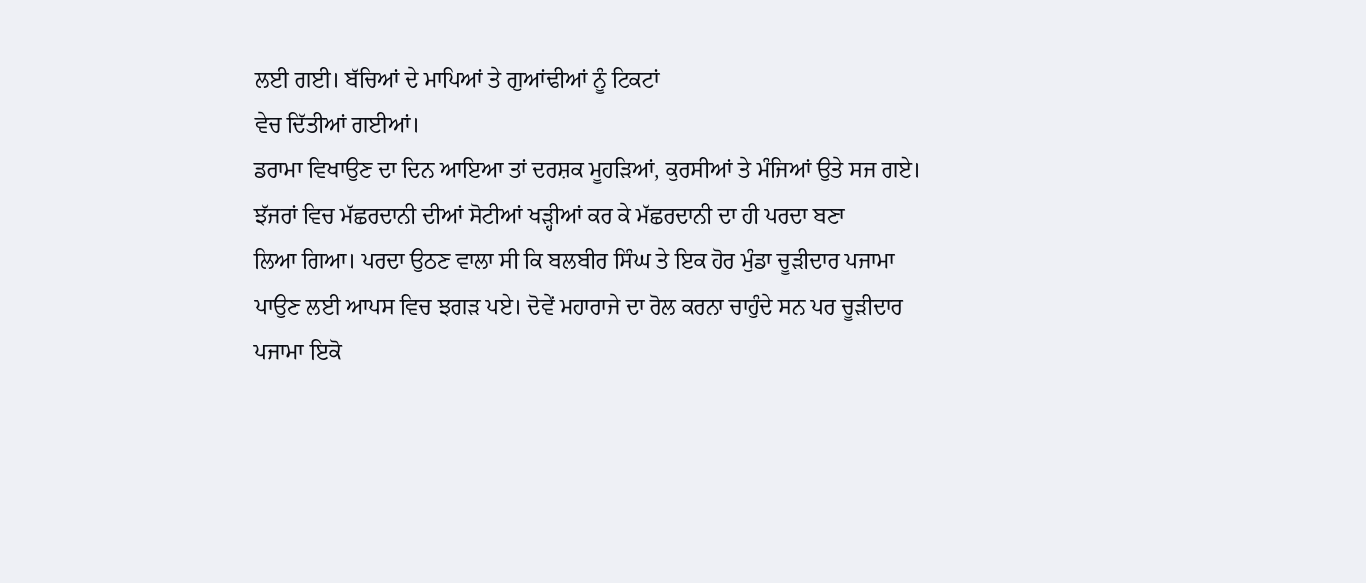ਲਈ ਗਈ। ਬੱਚਿਆਂ ਦੇ ਮਾਪਿਆਂ ਤੇ ਗੁਆਂਢੀਆਂ ਨੂੰ ਟਿਕਟਾਂ
ਵੇਚ ਦਿੱਤੀਆਂ ਗਈਆਂ।
ਡਰਾਮਾ ਵਿਖਾਉਣ ਦਾ ਦਿਨ ਆਇਆ ਤਾਂ ਦਰਸ਼ਕ ਮੂਹੜਿਆਂ, ਕੁਰਸੀਆਂ ਤੇ ਮੰਜਿਆਂ ਉਤੇ ਸਜ ਗਏ।
ਝੱਜਰਾਂ ਵਿਚ ਮੱਛਰਦਾਨੀ ਦੀਆਂ ਸੋਟੀਆਂ ਖੜ੍ਹੀਆਂ ਕਰ ਕੇ ਮੱਛਰਦਾਨੀ ਦਾ ਹੀ ਪਰਦਾ ਬਣਾ
ਲਿਆ ਗਿਆ। ਪਰਦਾ ਉਠਣ ਵਾਲਾ ਸੀ ਕਿ ਬਲਬੀਰ ਸਿੰਘ ਤੇ ਇਕ ਹੋਰ ਮੁੰਡਾ ਚੂੜੀਦਾਰ ਪਜਾਮਾ
ਪਾਉਣ ਲਈ ਆਪਸ ਵਿਚ ਝਗੜ ਪਏ। ਦੋਵੇਂ ਮਹਾਰਾਜੇ ਦਾ ਰੋਲ ਕਰਨਾ ਚਾਹੁੰਦੇ ਸਨ ਪਰ ਚੂੜੀਦਾਰ
ਪਜਾਮਾ ਇਕੋ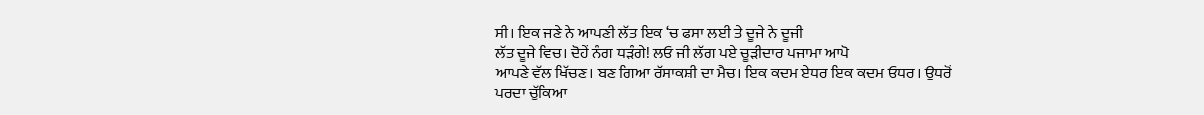ਸੀ। ਇਕ ਜਣੇ ਨੇ ਆਪਣੀ ਲੱਤ ਇਕ ‘ਚ ਫਸਾ ਲਈ ਤੇ ਦੂਜੇ ਨੇ ਦੂਜੀ
ਲੱਤ ਦੂਜੇ ਵਿਚ। ਦੋਹੇਂ ਨੰਗ ਧੜੰਗੇ! ਲਓ ਜੀ ਲੱਗ ਪਏ ਚੂੜੀਦਾਰ ਪਜਾਮਾ ਆਪੋ
ਆਪਣੇ ਵੱਲ ਖਿੱਚਣ। ਬਣ ਗਿਆ ਰੱਸਾਕਸ਼ੀ ਦਾ ਮੈਚ। ਇਕ ਕਦਮ ਏਧਰ ਇਕ ਕਦਮ ਓਧਰ। ਉਧਰੋਂ
ਪਰਦਾ ਚੁੱਕਿਆ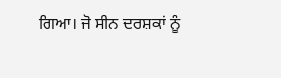ਗਿਆ। ਜੋ ਸੀਨ ਦਰਸ਼ਕਾਂ ਨੂੰ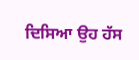ਦਿਸਿਆ ਉਹ ਹੱਸ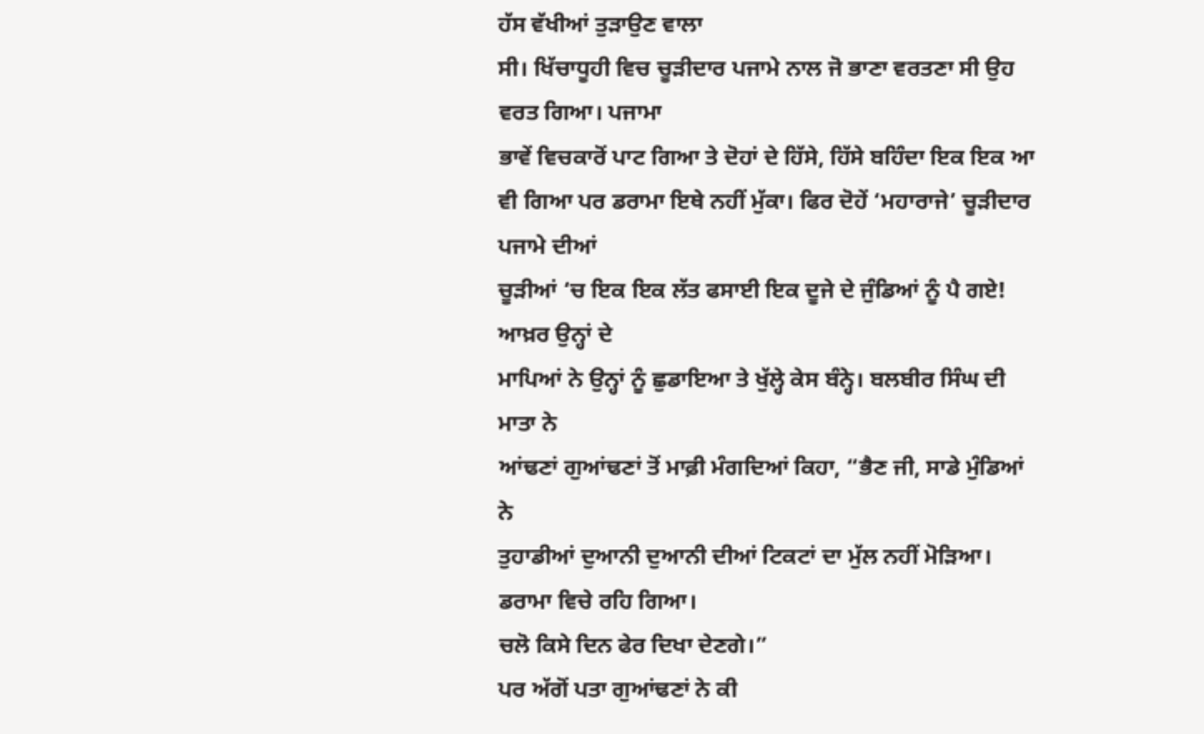ਹੱਸ ਵੱਖੀਆਂ ਤੁੜਾਉਣ ਵਾਲਾ
ਸੀ। ਖਿੱਚਾਧੂਹੀ ਵਿਚ ਚੂੜੀਦਾਰ ਪਜਾਮੇ ਨਾਲ ਜੋ ਭਾਣਾ ਵਰਤਣਾ ਸੀ ਉਹ ਵਰਤ ਗਿਆ। ਪਜਾਮਾ
ਭਾਵੇਂ ਵਿਚਕਾਰੋਂ ਪਾਟ ਗਿਆ ਤੇ ਦੋਹਾਂ ਦੇ ਹਿੱਸੇ, ਹਿੱਸੇ ਬਹਿੰਦਾ ਇਕ ਇਕ ਆ
ਵੀ ਗਿਆ ਪਰ ਡਰਾਮਾ ਇਥੇ ਨਹੀਂ ਮੁੱਕਾ। ਫਿਰ ਦੋਹੇਂ ‘ਮਹਾਰਾਜੇ’ ਚੂੜੀਦਾਰ ਪਜਾਮੇ ਦੀਆਂ
ਚੂੜੀਆਂ ‘ਚ ਇਕ ਇਕ ਲੱਤ ਫਸਾਈ ਇਕ ਦੂਜੇ ਦੇ ਜੁੰਡਿਆਂ ਨੂੰ ਪੈ ਗਏ! ਆਖ਼ਰ ਉਨ੍ਹਾਂ ਦੇ
ਮਾਪਿਆਂ ਨੇ ਉਨ੍ਹਾਂ ਨੂੰ ਛੁਡਾਇਆ ਤੇ ਖੁੱਲ੍ਹੇ ਕੇਸ ਬੰਨ੍ਹੇ। ਬਲਬੀਰ ਸਿੰਘ ਦੀ ਮਾਤਾ ਨੇ
ਆਂਢਣਾਂ ਗੁਆਂਢਣਾਂ ਤੋਂ ਮਾਫ਼ੀ ਮੰਗਦਿਆਂ ਕਿਹਾ, “ਭੈਣ ਜੀ, ਸਾਡੇ ਮੁੰਡਿਆਂ ਨੇ
ਤੁਹਾਡੀਆਂ ਦੁਆਨੀ ਦੁਆਨੀ ਦੀਆਂ ਟਿਕਟਾਂ ਦਾ ਮੁੱਲ ਨਹੀਂ ਮੋੜਿਆ। ਡਰਾਮਾ ਵਿਚੇ ਰਹਿ ਗਿਆ।
ਚਲੋ ਕਿਸੇ ਦਿਨ ਫੇਰ ਦਿਖਾ ਦੇਣਗੇ।”
ਪਰ ਅੱਗੋਂ ਪਤਾ ਗੁਆਂਢਣਾਂ ਨੇ ਕੀ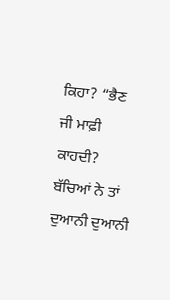ਕਿਹਾ? “ਭੈਣ ਜੀ ਮਾਫ਼ੀ ਕਾਹਦੀ? ਬੱਚਿਆਂ ਨੇ ਤਾਂ
ਦੁਆਨੀ ਦੁਆਨੀ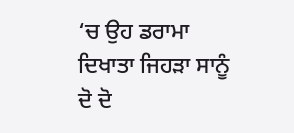‘ਚ ਉਹ ਡਰਾਮਾ ਦਿਖਾਤਾ ਜਿਹੜਾ ਸਾਨੂੰ ਦੋ ਦੋ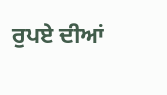ਰੁਪਏ ਦੀਆਂ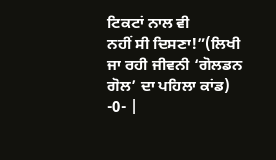ਟਿਕਟਾਂ ਨਾਲ ਵੀ
ਨਹੀਂ ਸੀ ਦਿਸਣਾ!”(ਲਿਖੀ ਜਾ ਰਹੀ ਜੀਵਨੀ ‘ਗੋਲਡਨ ਗੋਲ’ ਦਾ ਪਹਿਲਾ ਕਾਂਡ)
-0- |